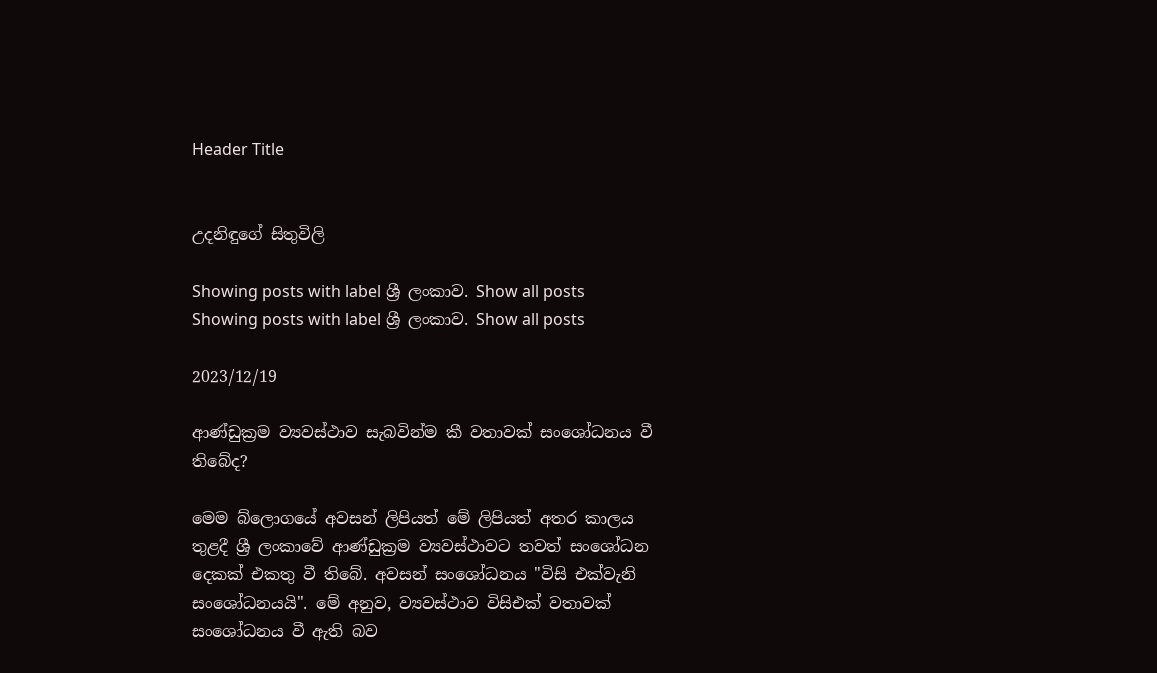Header Title


උදනිඳුගේ සිතුවිලි

Showing posts with label ශ්‍රී ලංකාව. Show all posts
Showing posts with label ශ්‍රී ලංකාව. Show all posts

2023/12/19

ආණ්ඩුක්‍රම ව්‍යවස්ථාව සැබවින්ම කී වතාවක් සංශෝධනය වී තිබේද?

මෙම බ්ලොගයේ අවසන් ලිපියත් මේ ලිපියත් අතර කාලය තුළදී ශ්‍රී ලංකාවේ ආණ්ඩුක්‍රම ව්‍යවස්ථාවට තවත් සංශෝධන දෙකක් එකතු වී තිබේ. අවසන් සංශෝධනය "විසි එක්වැනි සංශෝධනයයි". මේ අනුව, ව්‍යවස්ථාව විසිඑක් වතාවක් සංශෝධනය වී ඇති බව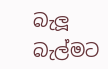බැලූ බැල්මට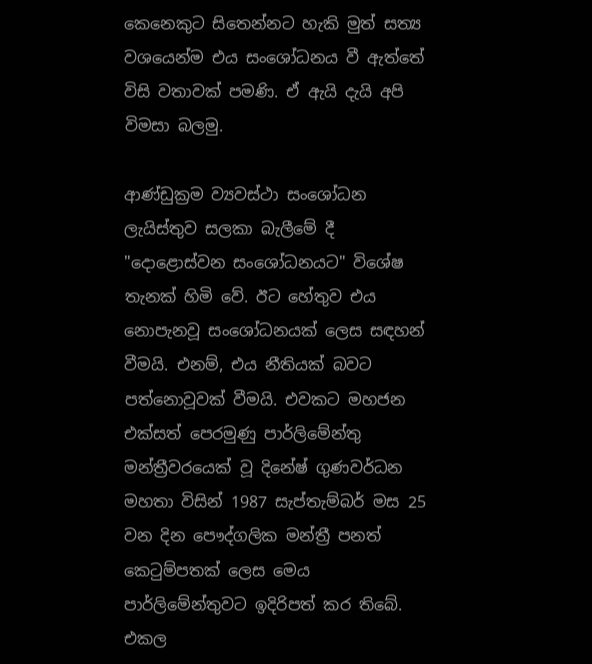කෙනෙකුට සිතෙන්නට හැකි මුත් සත්‍ය වශයෙන්ම එය සංශෝධනය වී ඇත්තේ විසි වතාවක් පමණි. ඒ ඇයි දැයි අපි විමසා බලමු.

ආණ්ඩුක්‍රම ව්‍යවස්ථා සංශෝධන ලැයිස්තුව සලකා බැලීමේ දී "දොළොස්වන සංශෝධනයට" විශේෂ තැනක් හිමි වේ. ඊට හේතුව එය නොපැනවූ සංශෝධනයක් ලෙස සඳහන් වීමයි. එනම්, එය නීතියක් බවට පත්නොවූවක් වීමයි. එවකට මහජන එක්සත් පෙරමුණු පාර්ලිමේන්තු මන්ත්‍රීවරයෙක් වූ දිනේෂ් ගුණවර්ධන මහතා විසින් 1987 සැප්තැම්බර් මස 25 වන දින පෞද්ගලික මන්ත්‍රී පනත් කෙටුම්පතක් ලෙස මෙය පාර්ලිමේන්තුවට ඉදිරිපත් කර තිබේ. එකල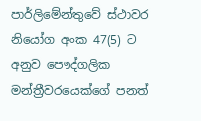පාර්ලිමේන්තුවේ ස්ථාවර නියෝග අංක 47(5) ට අනුව පෞද්ගලික මන්ත්‍රීවරයෙක්ගේ පනත්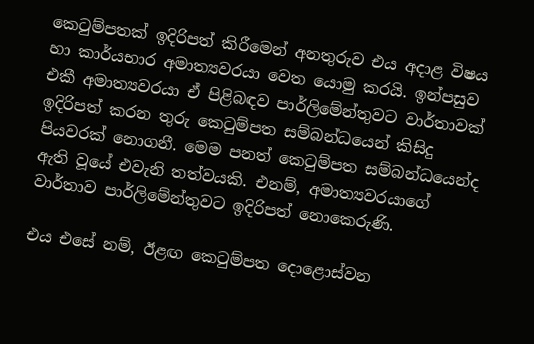කෙටුම්පතක් ඉදිරිපත් කිරීමෙන් අනතුරුව එය අදාළ විෂය හා කාර්යභාර අමාත්‍යවරයා වෙත යොමු කරයි. ඉන්පසුව එකී අමාත්‍යවරයා ඒ පිළිබඳව පාර්ලිමේන්තුවට වාර්තාවක් ඉදිරිපත් කරන තුරු කෙටුම්පත සම්බන්ධයෙන් කිසිදු පියවරක් නොගනී. මෙම පනත් කෙටුම්පත සම්බන්ධයෙන්ද ඇති වූයේ එවැනි තත්වයකි. එනම්, අමාත්‍යවරයාගේ වාර්තාව පාර්ලිමේන්තුවට ඉදිරිපත් නොකෙරුණි.

එය එසේ නම්, ඊළඟ කෙටුම්පත දොළොස්වන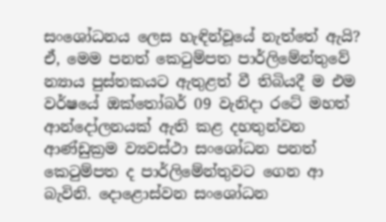සංශෝධනය ලෙස හැඳින්වූයේ නැත්තේ ඇයි? ඒ, මෙම පනත් කෙටුම්පත පාර්ලිමේන්තුවේ න්‍යාය පුස්තකයට ඇතුළත් වී තිබියදී ම එම වර්ෂයේ ඔක්තෝබර් 09 වැනිදා රටේ මහත් ආන්දෝලනයක් ඇති කළ දහතුන්වන ආණ්ඩුක්‍රම ව්‍යවස්ථා සංශෝධන පනත් කෙටුම්පත ද පාර්ලිමේන්තුවට ගෙන ආ බැවිනි. දොළොස්වන සංශෝධන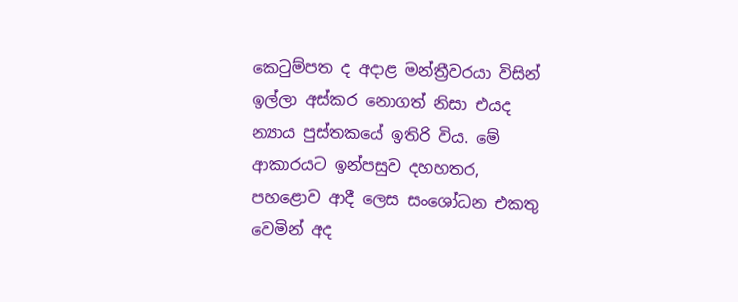කෙටුම්පත ද අදාළ මන්ත්‍රීවරයා විසින් ඉල්ලා අස්කර නොගත් නිසා එයද න්‍යාය පුස්තකයේ ඉතිරි විය. මේ ආකාරයට ඉන්පසුව දහහතර, පහළොව ආදී ලෙස සංශෝධන එකතු වෙමින් අද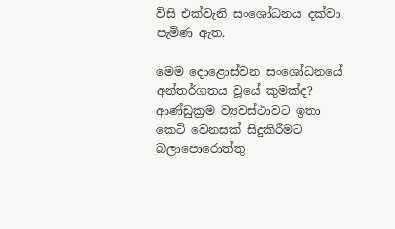විසි එක්වැනි සංශෝධනය දක්වා පැමිණ ඇත.

මෙම දොළොස්වන සංශෝධනයේ අන්තර්ගතය වූයේ කුමක්ද? ආණ්ඩුක්‍රම ව්‍යවස්ථාවට ඉතා කෙටි වෙනසක් සිදුකිරීමට බලාපොරොත්තු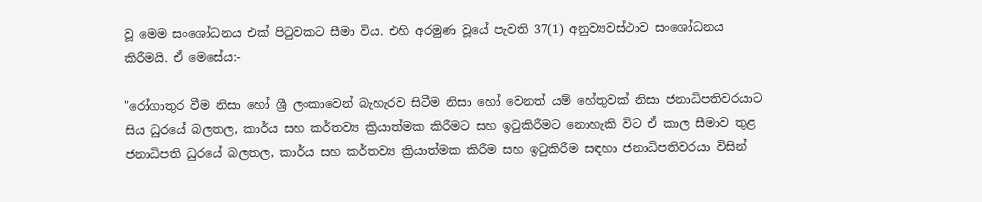වූ මෙම සංශෝධනය එක් පිටුවකට සීමා විය. එහි අරමුණ වූයේ පැවති 37(1) අනුව්‍යවස්ථාව සංශෝධනය කිරීමයි. ඒ මෙසේය:-

"රෝගාතුර වීම නිසා හෝ ශ්‍රී ලංකාවෙන් බැහැරව සිටීම නිසා හෝ වෙනත් යම් හේතුවක් නිසා ජනාධිපතිවරයාට සිය ධුරයේ බලතල, කාර්ය සහ කර්තව්‍ය ක්‍රියාත්මක කිරීමට සහ ඉටුකිරීමට නොහැකි විට ඒ කාල සීමාව තුළ ජනාධිපති ධුරයේ බලතල, කාර්ය සහ කර්තව්‍ය ක්‍රියාත්මක කිරීම සහ ඉටුකිරීම සඳහා ජනාධිපතිවරයා විසින්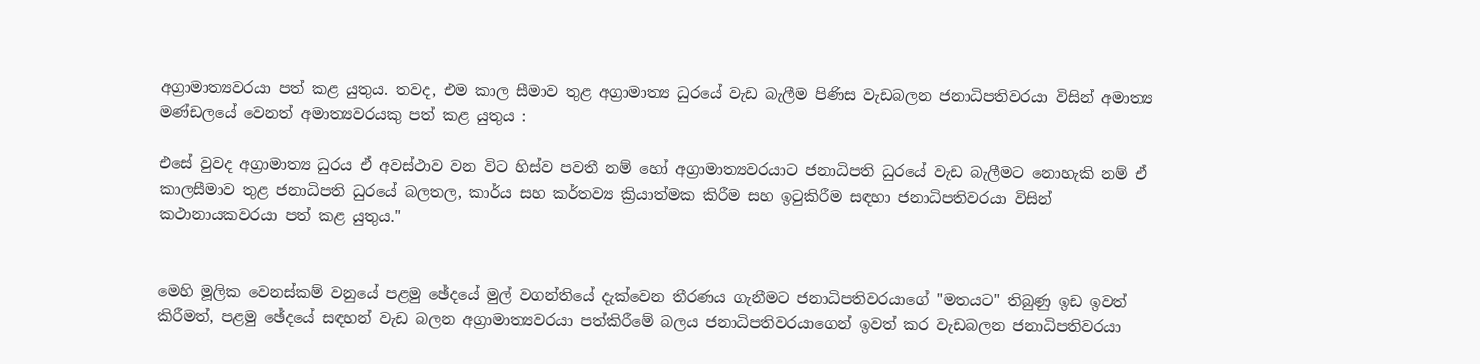අග්‍රාමාත්‍යවරයා පත් කළ යුතුය. තවද, එම කාල සීමාව තුළ අග්‍රාමාත්‍ය ධුරයේ වැඩ බැලීම පිණිස වැඩබලන ජනාධිපතිවරයා විසින් අමාත්‍ය මණ්ඩලයේ වෙනත් අමාත්‍යවරයකු පත් කළ යුතුය :

එසේ වුවද අග්‍රාමාත්‍ය ධුරය ඒ අවස්ථාව වන විට හිස්ව පවතී නම් හෝ අග්‍රාමාත්‍යවරයාට ජනාධිපති ධුරයේ වැඩ බැලීමට නොහැකි නම් ඒ කාලසීමාව තුළ ජනාධිපති ධුරයේ බලතල, කාර්ය සහ කර්තව්‍ය ක්‍රියාත්මක කිරීම සහ ඉටුකිරීම සඳහා ජනාධිපතිවරයා විසින් කථානායකවරයා පත් කළ යුතුය."


මෙහි මූලික වෙනස්කම් වනුයේ පළමු ඡේදයේ මුල් වගන්තියේ දැක්වෙන තීරණය ගැනීමට ජනාධිපතිවරයාගේ "මතයට" තිබුණු ඉඩ ඉවත් කිරීමත්, පළමු ඡේදයේ සඳහන් වැඩ බලන අග්‍රාමාත්‍යවරයා පත්කිරීමේ බලය ජනාධිපතිවරයාගෙන් ඉවත් කර වැඩබලන ජනාධිපතිවරයා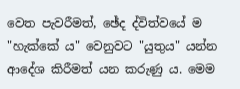වෙත පැවරීමත්, ඡේද ද්විත්වයේ ම "හැක්කේ ය" වෙනුවට "යුතුය" යන්න ආදේශ කිරීමත් යන කරුණු ය. මෙම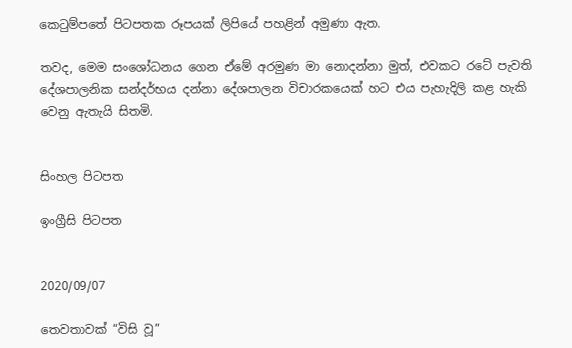කෙටුම්පතේ පිටපතක රූපයක් ලිපියේ පහළින් අමුණා ඇත.

තවද, මෙම සංශෝධනය ගෙන ඒමේ අරමුණ මා නොදන්නා මුත්, එවකට රටේ පැවති දේශපාලනික සන්දර්භය දන්නා දේශපාලන විචාරකයෙක් හට එය පැහැදිලි කළ හැකි වෙනු ඇතැයි සිතමි.


සිංහල පිටපත

ඉංග්‍රීසි පිටපත


2020/09/07

තෙවතාවක් “විසි වූ”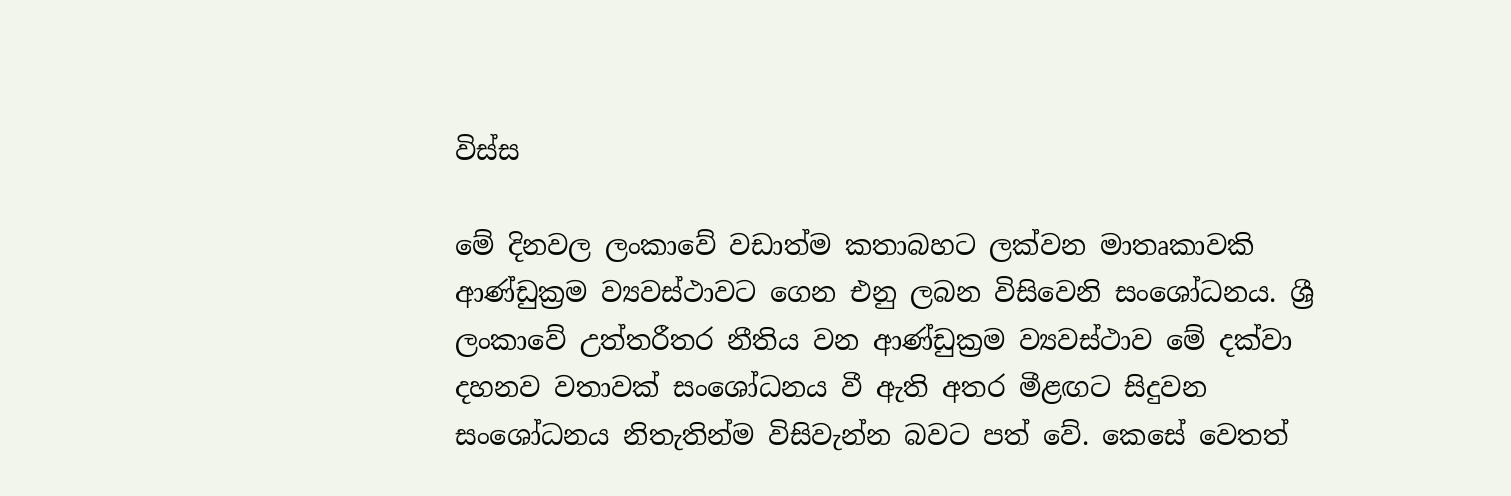විස්ස

මේ දිනවල ලංකාවේ වඩාත්ම කතාබහට ලක්වන මාතෘකාවකි ආණ්ඩුක්‍රම ව්‍යවස්ථාවට ගෙන එනු ලබන විසිවෙනි සංශෝධනය. ශ්‍රී ලංකාවේ උත්තරීතර නීතිය වන ආණ්ඩුක්‍රම ව්‍යවස්ථාව මේ දක්වා දහනව වතාවක් සංශෝධනය වී ඇති අතර මීළඟට සිදුවන සංශෝධනය නිතැතින්ම විසිවැන්න බවට පත් වේ. කෙසේ වෙතත්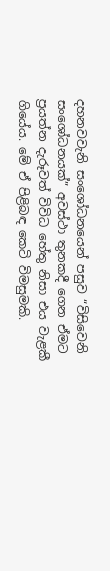දහනවවැනි සංශෝධනයෙන් පසුව “විසිවෙනි සංශෝධනයක්” අවස්ථා තුනකදී ගෙන ඒමට ප්‍රයත්න දැරූවත් විවිධ හේතු නිසා එය වැළකී ගියේය. මේ ඒ පිළිබඳ කෙටි විමසුමකි.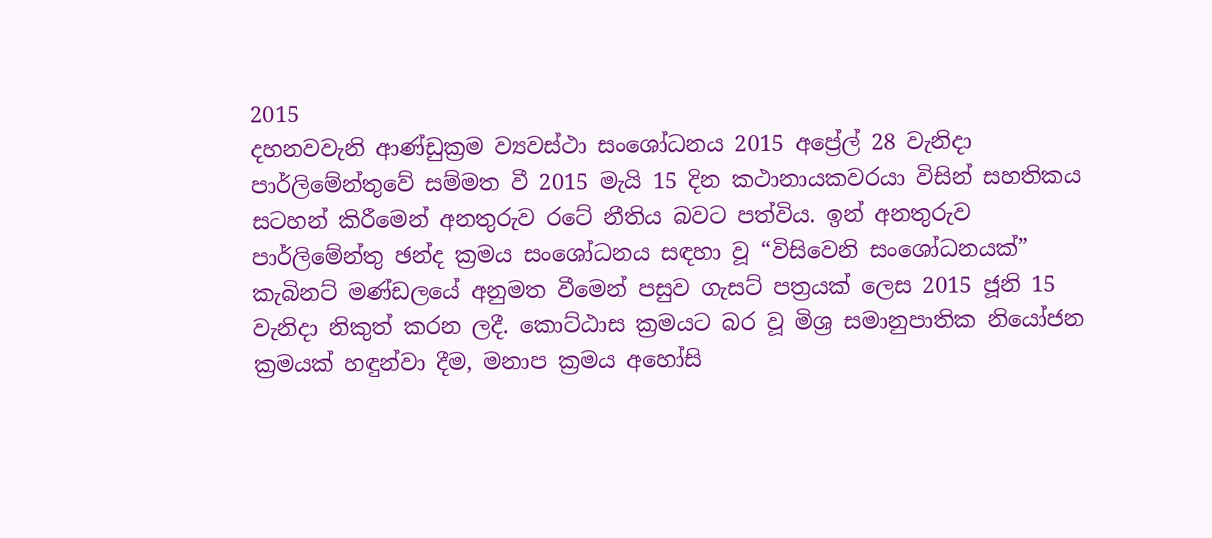2015
දහනවවැනි ආණ්ඩුක්‍රම ව්‍යවස්ථා සංශෝධනය 2015 අප්‍රේල් 28 වැනිදා පාර්ලිමේන්තුවේ සම්මත වී 2015 මැයි 15 දින කථානායකවරයා විසින් සහතිකය සටහන් කිරීමෙන් අනතුරුව රටේ නීතිය බවට පත්විය. ඉන් අනතුරුව පාර්ලිමේන්තු ඡන්ද ක්‍රමය සංශෝධනය සඳහා වූ “විසිවෙනි සංශෝධනයක්” කැබිනට් මණ්ඩලයේ අනුමත වීමෙන් පසුව ගැසට් පත්‍රයක් ලෙස 2015 ජූනි 15 වැනිදා නිකුත් කරන ලදී. කොට්ඨාස ක්‍රමයට බර වූ මිශ්‍ර සමානුපාතික නියෝජන ක්‍රමයක් හඳුන්වා දීම, මනාප ක්‍රමය අහෝසි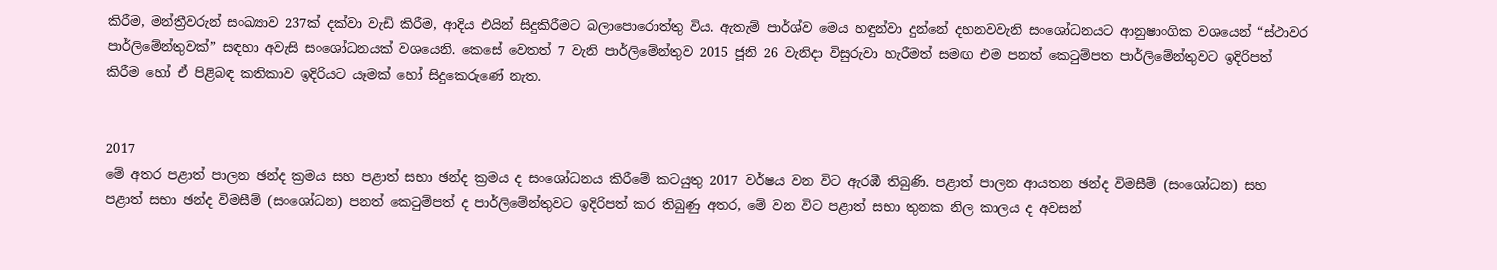කිරීම, මන්ත්‍රීවරුන් සංඛ්‍යාව 237ක් දක්වා වැඩි කිරීම, ආදිය එයින් සිදුකිරීමට බලාපොරොත්තු විය. ඇතැම් පාර්ශ්ව මෙය හඳුන්වා දුන්නේ දහනවවැනි සංශෝධනයට ආනුෂාංගික වශයෙන් “ස්ථාවර පාර්ලිමේන්තුවක්” සඳහා අවැසි සංශෝධනයක් වශයෙනි. කෙසේ වෙතත් 7 වැනි පාර්ලිමේන්තුව 2015 ජූනි 26 වැනිදා විසුරුවා හැරීමත් සමඟ එම පනත් කෙටුම්පත පාර්ලිමේන්තුවට ඉදිරිපත් කිරීම හෝ ඒ පිළිබඳ කතිකාව ඉදිරියට යෑමක් හෝ සිදුකෙරුණේ නැත.


2017
මේ අතර පළාත් පාලන ඡන්ද ක්‍රමය සහ පළාත් සභා ඡන්ද ක්‍රමය ද සංශෝධනය කිරීමේ කටයුතු 2017 වර්ෂය වන විට ඇරඹී තිබුණි. පළාත් පාලන ආයතන ඡන්ද විමසීම් (සංශෝධන) සහ පළාත් සභා ඡන්ද විමසීම් (සංශෝධන) පනත් කෙටුම්පත් ද පාර්ලිමේන්තුවට ඉදිරිපත් කර තිබුණු අතර, මේ වන විට පළාත් සභා තුනක නිල කාලය ද අවසන්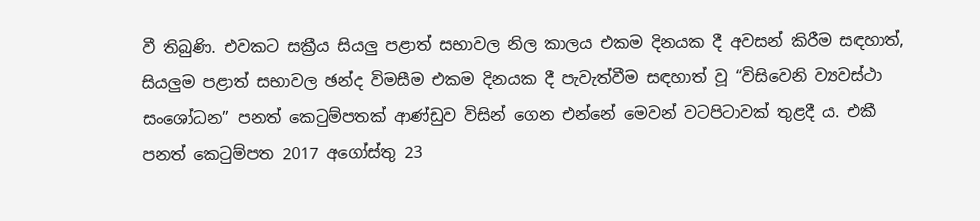වී තිබුණි. එවකට සක්‍රීය සියලු පළාත් සභාවල නිල කාලය එකම දිනයක දී අවසන් කිරීම සඳහාත්, සියලුම පළාත් සභාවල ඡන්ද විමසීම එකම දිනයක දී පැවැත්වීම සඳහාත් වූ “විසිවෙනි ව්‍යවස්ථා සංශෝධන” පනත් කෙටුම්පතක් ආණ්ඩුව විසින් ගෙන එන්නේ මෙවන් වටපිටාවක් තුළදී ය. එකී පනත් කෙටුම්පත 2017 අගෝස්තු 23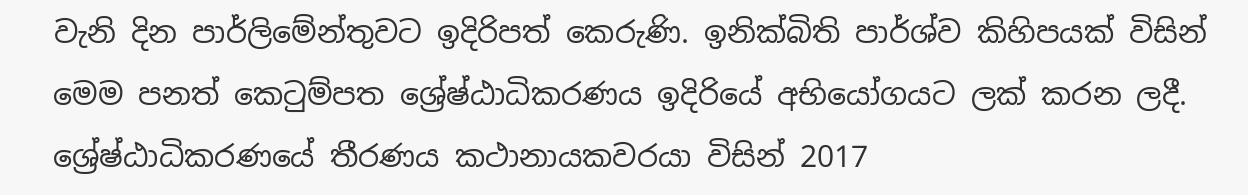වැනි දින පාර්ලිමේන්තුවට ඉදිරිපත් කෙරුණි. ඉනික්බිති පාර්ශ්ව කිහිපයක් විසින් මෙම පනත් කෙටුම්පත ශ්‍රේෂ්ඨාධිකරණය ඉදිරියේ අභියෝගය‍ට ලක් කරන ලදී. ශ්‍රේෂ්ඨාධිකරණයේ තීරණය කථානායකවරයා විසින් 2017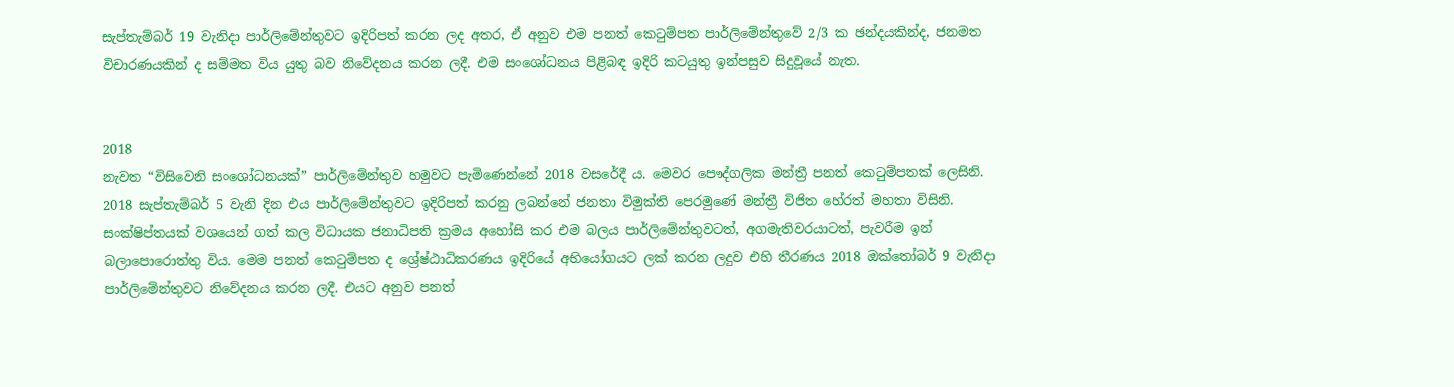සැප්තැම්බර් 19 වැනිදා පාර්ලිමේන්තුවට ඉදිරිපත් කරන ලද අතර, ඒ අනුව එම පනත් කෙටුම්පත පාර්ලිමේන්තුවේ 2/3 ක ඡන්දයකින්ද, ජනමත විචාරණයකින් ද සම්මත විය යුතු බව නිවේදනය කරන ලදී. එම සංශෝධනය පිළිබඳ ඉදිරි කටයුතු ඉන්පසුව සිදුවූයේ නැත.


2018
නැවත “විසිවෙනි සංශෝධනයක්” පාර්ලිමේන්තුව හමුවට පැමිණෙන්නේ 2018 වසරේදී ය. මෙවර පෞද්ගලික මන්ත්‍රී පනත් කෙටුම්පතක් ලෙසිනි. 2018 සැප්තැම්බර් 5 වැනි දින එය පාර්ලිමේන්තුවට ඉදිරිපත් කරනු ලබන්නේ ජනතා විමුක්ති පෙරමුණේ මන්ත්‍රී විජිත හේරත් මහතා විසිනි. සංක්ෂිප්තයක් වශයෙන් ගත් කල විධායක ජනාධිපති ක්‍රමය අහෝසි කර එම බලය පාර්ලිමේන්තුවටත්, අගමැතිවරයාටත්, පැවරීම ඉන් බලාපොරොත්තු විය. මෙම පනත් කෙටුම්පත ද ශ්‍රේෂ්ඨාධිකරණය ඉදිරියේ අභියෝගය‍ට ලක් කරන ලදුව එහි තීරණය 2018 ඔක්තෝබර් 9 වැනිදා පාර්ලිමේන්තුවට නිවේදනය කරන ලදී. එයට අනුව පනත්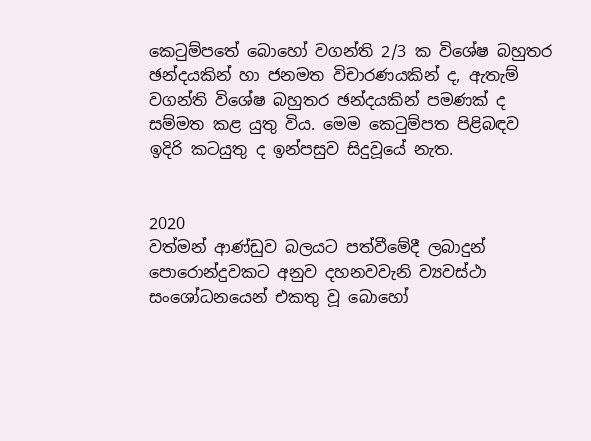කෙටුම්පතේ බොහෝ වගන්ති 2/3 ක විශේෂ බහුතර ඡන්දයකින් හා ජනමත විචාරණයකින් ද, ඇතැම් වගන්ති විශේෂ බහුතර ඡන්දයකින් පමණක් ද සම්මත කළ යුතු විය. මෙම කෙටුම්පත පිළිබඳව ඉදිරි කටයුතු ද ඉන්පසුව සිදුවූයේ නැත.


2020
වත්මන් ආණ්ඩුව බලයට පත්වීමේදී ලබාදුන් පොරොන්දුවකට අනුව දහනවවැනි ව්‍යවස්ථා සංශෝධනයෙන් එකතු වූ බොහෝ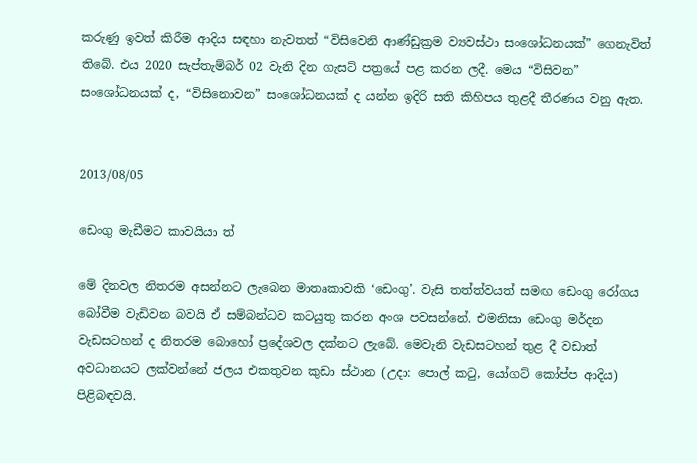කරුණු ඉවත් කිරීම ආදිය සඳහා නැවතත් “විසිවෙනි ආණ්ඩුක්‍රම ව්‍යවස්ථා සංශෝධනයක්” ගෙනැවිත් තිබේ. එය 2020 සැප්තැම්බර් 02 වැනි දින ගැසට් පත්‍රයේ පළ කරන ලදී. මෙය “විසිවන” සංශෝධනයක් ද, “විසිනොවන” සංශෝධනයක් ද යන්න ඉදිරි සති කිහිපය තුළදී තීරණය වනු ඇත.


2013/08/05

ඩෙංගු මැඩීමට කාවයියා ත්

මේ දිනවල නිතරම අසන්නට ලැබෙන මාතෘකාවකි ‘ඩෙංගු’. වැසි තත්ත්වයත් සමඟ ඩෙංගු රෝගය බෝවීම වැඩිවන බවයි ඒ සම්බන්ධව කටයුතු කරන අංශ පවසන්නේ. එමනිසා ඩෙංගු මර්දන වැඩසටහන් ද නිතරම බොහෝ ප්‍රදේශවල දක්නට ලැබේ. මෙවැනි වැඩසටහන් තුළ දී වඩාත් අවධානයට ලක්වන්නේ ජලය එකතුවන කුඩා ස්ථාන (උදා: පොල් කටු, යෝගට් කෝප්ප ආදිය) පිළිබඳවයි.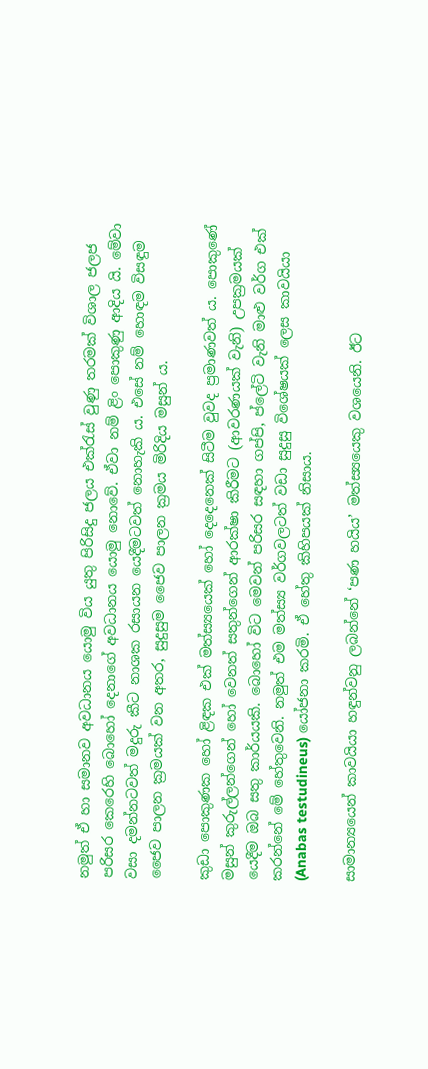නමුත් ඒ හා සමානව අවධානය යොමු විය යුතු පිරිසිදු ජලය එක්රැස් වුණු තරමක් විශාල ජලජ පරිසර කෙරෙහි බොහෝ දෙනාගේ අවධානය යොමු නොවේ. ඒවා නම් ළිං පොකුණු ආදිය යි. මේවා වසා දමන්නටවත් මදුරු කීට නාශක රසායන යෙදීමටවත් නොහැකි ය. එසේ නම් හොඳම විසඳුම ජෛව පාලන ක්‍රමයක් වන අතර, සුදුසුම ජෛව පාලන ක්‍රමය මිරිදිය මසුන් ය.

කුඩා පොකුණක හෝ ළිඳක එක් මත්ස්‍යයෙක් හෝ දෙදෙනෙක් සිටීම වුවද ප්‍රමාණවත් ය. පොකුණේ මසුන් කුරුල්ලන්ගෙන් හෝ වෙනත් සතුන්ගෙන් ආරක්ෂා කිරීමට (ආවරණයක් වැනි) උපක්‍රමයක් යෙදීම ඔබ සතු කාර්යයකි. බොහෝ විට මෙවන් පරිසර සඳහා ගප්පි, ප්ලේටි වැනි මාළු වර්ග එක් කරන්නේ මේ හේතුවෙනි. නමුත් එම මත්ස්‍ය වර්ගවලටත් වඩා සුදුසු විශේෂයක් ලෙස කාවයියා (Anabas testudineus) යෝජනා කරමි. ඒ හේතු කිහිපයක් නිසාය.

සාමාන්‍යයෙන් කාවයියා හඳුන්වනු ලබන්නේ ‘පණ හයිය’ මත්ස්‍යයෙකු වශයෙනි. ඊට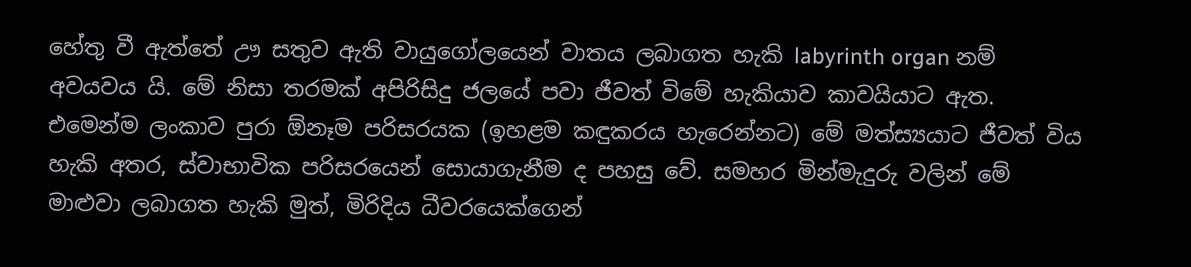හේතු වී ඇත්තේ ඌ සතුව ඇති වායුගෝලයෙන් වාතය ලබාගත හැකි labyrinth organ නම් අවයවය යි. මේ නිසා තරමක් අපිරිසිදු ජලයේ පවා ජීවත් විමේ හැකියාව කාවයියාට ඇත. එමෙන්ම ලංකාව පුරා ඕනෑම පරිසරයක (ඉහළම කඳුකරය හැරෙන්නට) මේ මත්ස්‍යයාට ජීවත් විය හැකි අතර, ස්වාභාවික පරිසරයෙන් සොයාගැනීම ද පහසු වේ. සමහර මින්මැදුරු වලින් මේ මාළුවා ලබාගත හැකි මුත්, මිරිදිය ධීවරයෙක්ගෙන්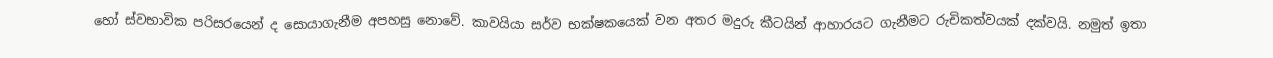හෝ ස්වභාවික පරිසරයෙන් ද සොයාගැනීම අපහසු නොවේ. කාවයියා සර්ව භක්ෂකයෙක් වන අතර මදුරු කීටයින් ආහාරයට ගැනීමට රුචිකත්වයක් දක්වයි. නමුත් ඉතා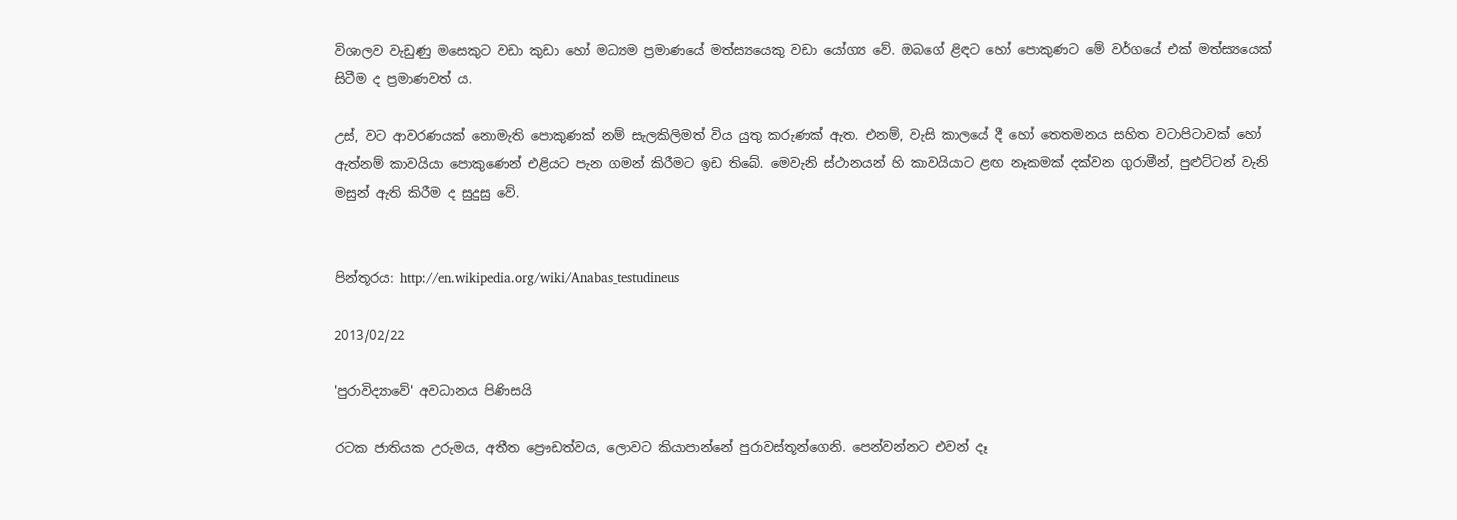විශාලව වැඩුණු මසෙකුට වඩා කුඩා හෝ මධ්‍යම ප්‍රමාණයේ මත්ස්‍යයෙකු වඩා යෝග්‍ය වේ. ඔබගේ ළිඳට හෝ පොකුණට මේ වර්ගයේ එක් මත්ස්‍යයෙක් සිටීම ද ප්‍රමාණවත් ය.

උස්, වට ආවරණයක් නොමැති පොකුණක් නම් සැලකිලිමත් විය යුතු කරුණක් ඇත. එනම්, වැසි කාලයේ දී හෝ තෙතමනය සහිත වටාපිටාවක් හෝ ඇත්නම් කාවයියා පොකුණෙන් එළියට පැන ගමන් කිරීමට ඉඩ තිබේ. මෙවැනි ස්ථානයන් හි කාවයියාට ළඟ නෑකමක් දක්වන ගුරාමීන්, පුළුට්ටන් වැනි මසුන් ඇති කිරීම ද සුදුසු වේ.


පින්තූරය: http://en.wikipedia.org/wiki/Anabas_testudineus

2013/02/22

'පුරාවිද්‍යාවේ' අවධානය පිණිසයි

රටක ජාතියක උරුමය, අතීත ප්‍රෞඩත්වය, ලොවට කියාපාන්නේ පුරාවස්තූන්ගෙනි. පෙන්වන්නට එවන් දෑ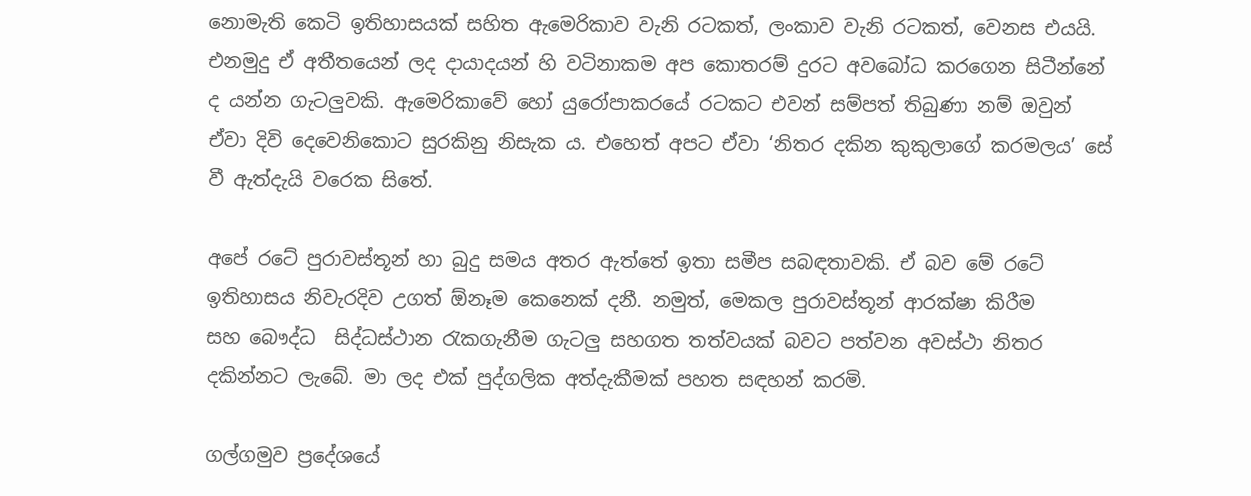නොමැති කෙටි ඉතිහාසයක් සහිත ඇමෙරිකාව වැනි රටකත්, ලංකාව වැනි රටකත්, වෙනස එයයි. එනමුදු ඒ අතීතයෙන් ලද දායාදයන් හි වටිනාකම අප කොතරම් දුරට අවබෝධ කරගෙන සිටීන්නේ ද යන්න ගැටලුවකි. ඇමෙරිකාවේ හෝ යුරෝපාකරයේ රටකට එවන් සම්පත් තිබුණා නම් ඔවුන් ඒවා දිවි දෙවෙනිකොට සුරකිනු නිසැක ය. එහෙත් අපට ඒවා ‘නිතර දකින කුකුලාගේ කරමලය’ සේ වී ඇත්දැයි වරෙක සිතේ.

අපේ රටේ පුරාවස්තූන් හා බුදු සමය අතර ඇත්තේ ඉතා සමීප සබඳතාවකි. ඒ බව මේ රටේ ඉතිහාසය නිවැරදිව උගත් ඕනෑම කෙනෙක් දනී. නමුත්, මෙකල පුරාවස්තූන් ආරක්ෂා කිරීම සහ ‍බෞද්ධ  සිද්ධස්ථාන රැකගැනීම ගැටලු සහගත තත්වයක් බවට පත්වන අවස්ථා නිතර දකින්නට ලැබේ. මා ලද එක් පුද්ගලික අත්දැකීමක් පහත සඳහන් කරමි.

ගල්ගමුව ප්‍රදේශයේ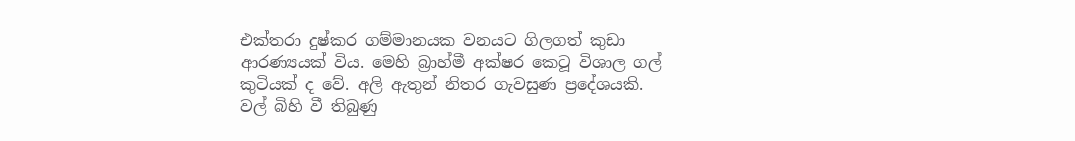එක්තරා දුෂ්කර ගම්මානයක වනයට ගිලගත් කුඩා ආරණ්‍යයක් විය. මෙහි බ්‍රාහ්මී අක්ෂර කෙටූ විශාල ගල් කුටියක් ද වේ. අලි ඇතුන් නිතර ගැවසුණ ප්‍රදේශයකි. වල් බිහි වී තිබුණු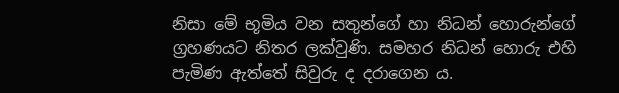නිසා මේ භූමිය වන සතුන්ගේ හා නිධන් හොරුන්ගේ ග්‍රහණයට නිතර ලක්වුණි. සමහර නිධන් හොරු එහි පැමිණ ඇත්තේ සිවුරු ද දරාගෙන ය.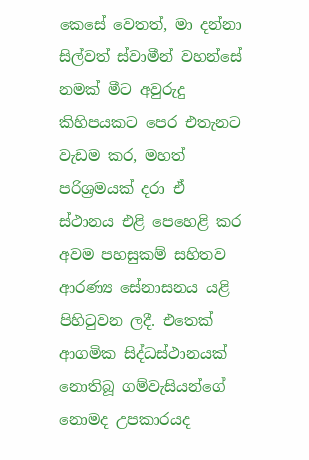කෙසේ වෙතත්, මා දන්නා සිල්වත් ස්වාමීන් වහන්සේ නමක් මීට අවුරුදු කිහිපයකට පෙර එතැනට වැඩම කර, මහත් පරිශ්‍රමයක් දරා ඒ ස්ථානය එළි පෙහෙළි කර අවම පහසුකම් සහිතව ආරණ්‍ය සේනාසනය යළි පිහිටුවන ලදී. එතෙක් ආගමික සිද්ධස්ථානයක් නොතිබූ ගම්වැසියන්ගේ නොමද උපකාරයද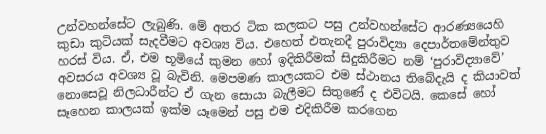උන්වහන්සේට ලැබුණි. මේ අතර ටික කලකට පසු උන්වහන්සේට ආරණ්‍යයෙහි කුඩා කුටියක් සැදවීමට අවශ්‍ය විය. එහෙත් එතැනදී පුරාවිද්‍යා දෙපාර්තමේන්තුව හරස් විය. ඒ, එම භූමියේ කුමන හෝ ඉදිකිරීමක් සිදුකිරීමට නම් ‘පුරාවිද්‍යාවේ’ අවසරය අවශ්‍ය වූ බැවිනි. මෙපමණ කාලයකට එම ස්ථානය තිබේදැයි ද කියාවත් නොසෙවූ නිලධාරීන්ට ඒ ගැන සොයා බැලීමට සිතුණේ ද එවිටයි. කෙසේ හෝ සෑහෙන කාලයක් ඉක්ම යෑමෙන් පසු එම එදිකිරීම කරගෙන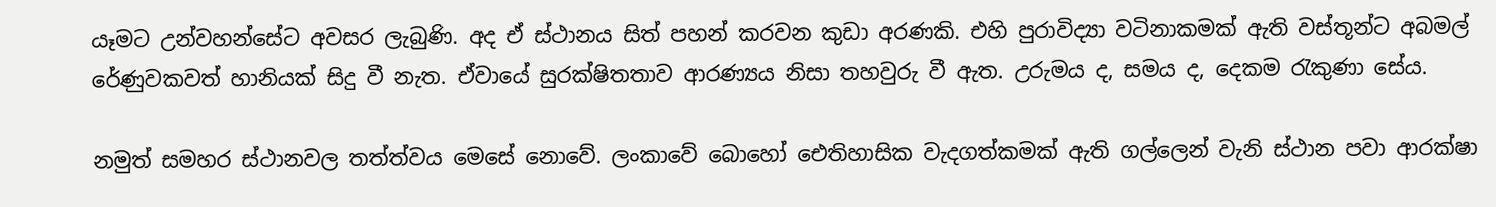යෑමට උන්වහන්සේට අවසර ලැබුණි. අද ඒ ස්ථානය සිත් පහන් කරවන කුඩා අරණකි. එහි පුරාවිද්‍යා වටිනාකමක් ඇති වස්තූන්ට අබමල් රේණුවකවත් හානියක් සිදු වී නැත. ඒවායේ සුරක්ෂිතතාව ආරණ්‍යය නිසා තහවුරු වී ඇත. උරුමය ද, සමය ද, දෙකම රැකුණා සේය.

නමුත් සමහර ස්ථානවල තත්ත්වය මෙසේ නොවේ. ලංකාවේ බොහෝ ඓතිහාසික වැදගත්කමක් ඇති ගල්ලෙන් වැනි ස්ථාන පවා ආරක්ෂා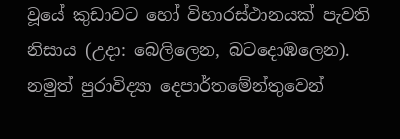වූයේ කුඩාවට හෝ විහාරස්ථානයක් පැවති නිසාය (උදා: බෙලිලෙන, බටදොඹලෙන). නමුත් පුරාවිද්‍යා දෙපාර්තමේන්තුවෙන්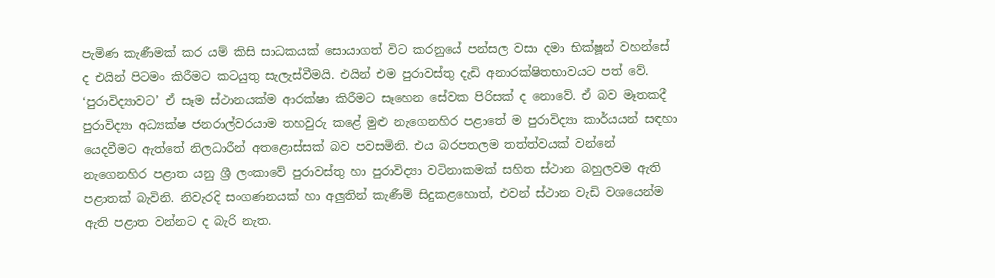පැමිණ කැණීමක් කර යම් කිසි සාධකයක් සොයාගත් විට කරනුයේ පන්සල වසා දමා භික්ෂූන් වහන්සේ ද එයින් පිටමං කිරීමට කටයුතු සැලැස්වීමයි. එයින් එම පුරාවස්තු දැඩි අනාරක්ෂිතභාවයට පත් වේ. ‘පුරාවිද්‍යාවට’ ඒ සෑම ස්ථානයක්ම ආරක්ෂා කිරීමට සෑහෙන සේවක පිරිසක් ද නොවේ. ඒ බව මෑතකදී පුරාවිද්‍යා අධ්‍යක්ෂ ජනරාල්වරයාම තහවුරු කළේ මුළු නැගෙනහිර පළාතේ ම පුරාවිද්‍යා කාර්යයන් සඳහා යෙදවීමට ඇත්තේ නිලධාරීන් අතළොස්සක් බව පවසමිනි. එය බරපතලම තත්ත්වයක් වන්නේ නැගෙනහිර පළාත යනු ශ්‍රී ලංකාවේ පුරාවස්තු හා පුරාවිද්‍යා වටිනාකමක් සහිත ස්ථාන බහුලවම ඇති පළාතක් බැවිනි. නිවැරදි සංගණනයක් හා අලුතින් කැණීම් සිදුකළහොත්, එවන් ස්ථාන වැඩි වශයෙන්ම ඇති පළාත වන්නට ද බැරි නැත.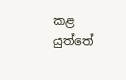කළ යුත්තේ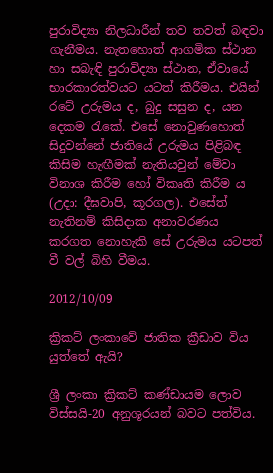පුරාවිද්‍යා නිලධාරීන් තව තවත් බඳවා ගැනීමය. නැතහොත් ආගමික ස්ථාන හා සබැඳි පුරාවිද්‍යා ස්ථාන, ඒවායේ භාරකාරත්වයට යටත් කිරීමය. එයින් රටේ උරුමය ද, බුදු සසුන ද, යන දෙකම රැකේ. එසේ නොවුණහොත් සිදුවන්නේ ජාතියේ උරුමය පිළිබඳ කිසිම හැඟීමක් නැතියවුන් මේවා විනාශ කිරීම හෝ විකෘති කිරීම ය (උදා: දීඝවාපි, කූරගල). එසේත් නැතිනම් කිසිදාක අනාවරණය කරගත නොහැකි සේ උරුමය යටපත් වී වල් බිහි වීමය.

2012/10/09

ක්‍රිකට් ලංකාවේ ජාතික ක්‍රීඩාව විය යුත්තේ ඇයි?

ශ්‍රී ලංකා ක්‍රිකට් කණ්ඩායම ලොව විස්සයි-20 අනුශූරයන් බවට පත්විය.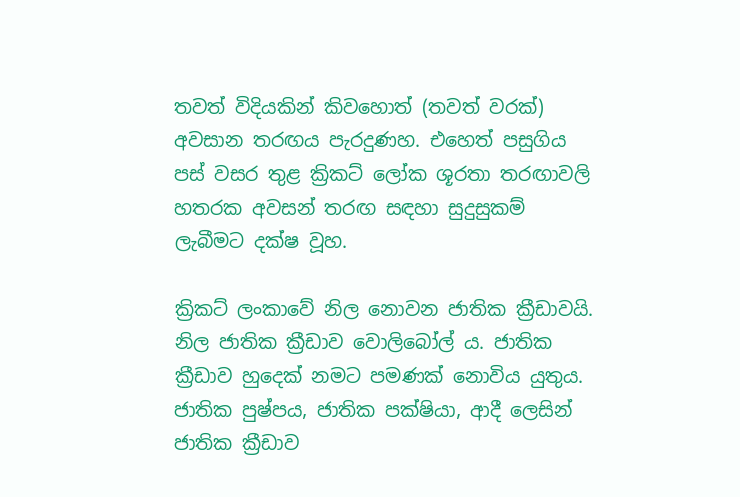තවත් විදියකින් කිවහොත් (තවත් වරක්) අවසාන තරඟය පැරදුණහ. එහෙත් පසුගිය පස් වසර තුළ ක්‍රිකට් ලෝක ශූරතා තරඟාවලි හතරක අවසන් තරඟ සඳහා සුදුසුකම් ලැබීමට දක්ෂ වූහ.

ක්‍රිකට් ලංකාවේ නිල නොවන ජාතික ක්‍රීඩාවයි. නිල ජාතික ක්‍රීඩාව වොලිබෝල් ය. ජාතික ක්‍රීඩාව හුදෙක් නමට පමණක් නොවිය යුතුය. ජාතික පුෂ්පය, ජාතික පක්ෂියා, ආදී ලෙසින් ජාතික ක්‍රීඩාව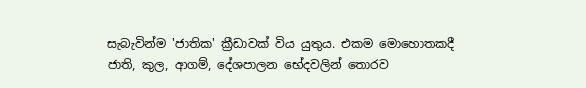සැබැවින්ම 'ජාතික' ක්‍රීඩාවක් විය යුතුය. එකම මොහොතකදී ජාති, කුල, ආගම්, දේශපාලන භේදවලින් තොරව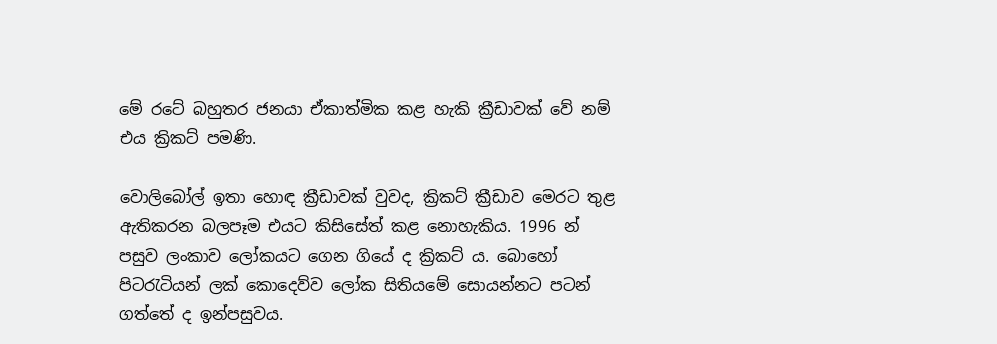මේ රටේ බහුතර ජනයා ඒකාත්මික කළ හැකි ක්‍රීඩාවක් වේ නම් එය ක්‍රිකට් පමණි.

වොලිබෝල් ඉතා හොඳ ක්‍රීඩාවක් වුවද, ක්‍රිකට් ක්‍රීඩාව මෙරට තුළ ඇතිකරන බලපෑම එයට කිසිසේත් කළ නොහැකිය. 1996 න් පසුව ලංකාව ලෝකයට ගෙන ගියේ ද ක්‍රිකට් ය. බොහෝ පිටරැටියන් ලක් කොදෙව්ව ලෝක සිතියමේ සොයන්නට පටන් ගත්තේ ද ඉන්පසුවය.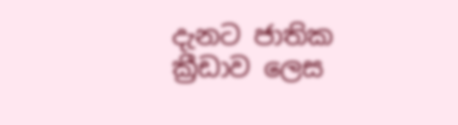දැනට ජාතික ක්‍රීඩාව ලෙස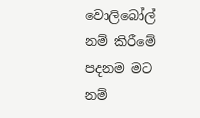වොලිබෝල් නම් කිරීමේ පදනම මට නම්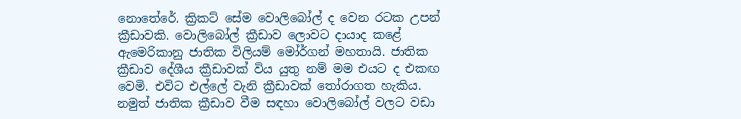නොතේරේ. ක්‍රිකට් සේම වොලිබෝල් ද වෙන රටක උපන් ක්‍රීඩාවකි. වොලිබෝල් ක්‍රීඩාව ලොවට දායාද කළේ ඇමෙරිකානු ජාතික විලියම් මෝර්ගන් මහතායි. ජාතික ක්‍රීඩාව දේශීය ක්‍රීඩාවක් විය යුතු නම් මම එයට ද එකඟ වෙමි. එවිට එල්ලේ වැනි ක්‍රීඩාවක් තෝරාගත හැකිය. නමුත් ජාතික ක්‍රීඩාව වීම සඳහා වොලිබෝල් වලට වඩා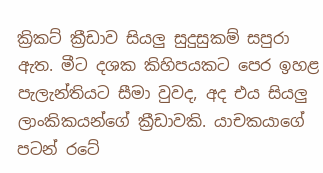ක්‍රිකට් ක්‍රීඩාව සියලු සුදුසුකම් සපුරා ඇත. මීට දශක කිහිපයකට පෙර ඉහළ පැලැන්තියට සීමා වුවද, අද එය සියලු ලාංකිකයන්ගේ ක්‍රීඩාවකි. යාචකයාගේ පටන් රටේ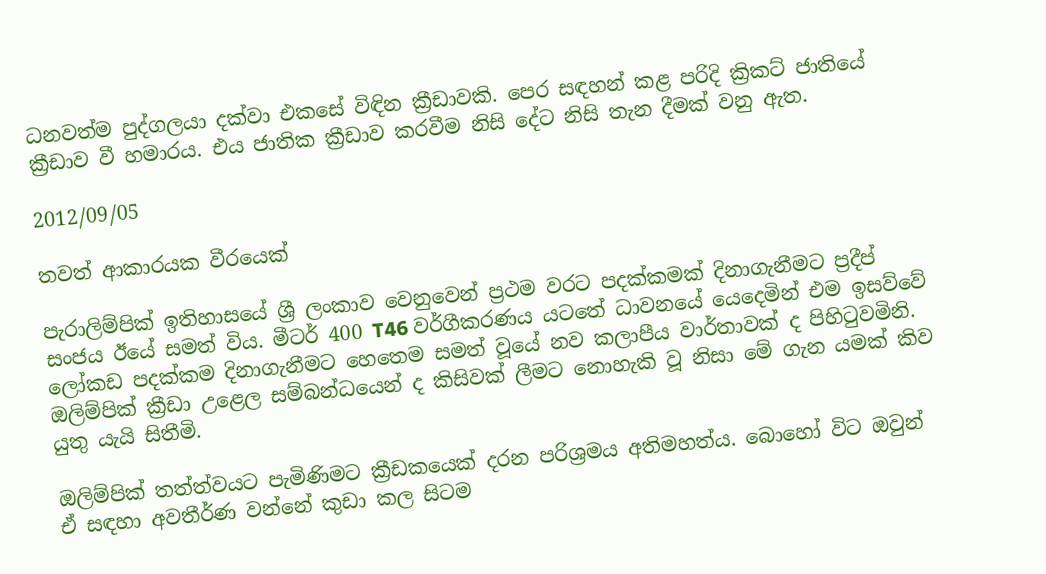ධනවත්ම පුද්ගලයා දක්වා එකසේ විඳින ක්‍රීඩාවකි. පෙර සඳහන් කළ පරිදි ක්‍රිකට් ජාතියේ ක්‍රීඩාව වී හමාරය. එය ජාතික ක්‍රීඩාව කරවීම නිසි දේට නිසි තැන දීමක් වනු ඇත.

2012/09/05

තවත් ආකාරයක වීරයෙක්

පැරාලිම්පික් ඉතිහාසයේ ශ්‍රී ලංකාව වෙනුවෙන් ප්‍රථම වරට පදක්කමක් දිනාගැනීමට ප්‍රදීප් සංජය ඊයේ සමත් විය. මීටර් 400 T46 වර්ගීකරණය යටතේ ධාවනයේ යෙදෙමින් එම ඉසව්වේ ලෝකඩ පදක්කම දිනාගැනීමට හෙතෙම සමත් වූයේ නව කලාපීය වාර්තාවක් ද පිහිටුවමිනි. ඔලිම්පික් ක්‍රීඩා උළෙල සම්බන්ධයෙන් ද කිසිවක් ලීමට නොහැකි වූ නිසා මේ ගැන යමක් කිව යුතු යැයි සිතීමි.

ඔලිම්පික් තත්ත්වයට පැමිණිමට ක්‍රීඩකයෙක් දරන පරිශ්‍රමය අතිමහත්ය. බොහෝ විට ඔවුන් ඒ සඳහා අවතීර්ණ වන්නේ කුඩා කල සිටම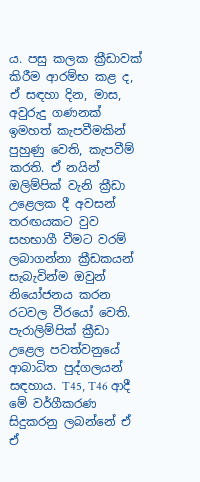ය. පසු කලක ක්‍රීඩාවක් කිරීම ආරම්භ කළ ද, ඒ සඳහා දින, මාස, අවුරුදු ගණනක් ඉමහත් කැපවීමකින් පුහුණු වෙති, කැපවීම් කරති. ඒ නයින් ඔලිම්පික් වැනි ක්‍රීඩා උළෙලක දී අවසන් තරඟයකට වුව සහභාගී වීමට වරම් ලබාගන්නා ක්‍රීඩකයන් සැබැවින්ම ඔවුන් නියෝජනය කරන රටවල වීරයෝ වෙති. පැරාලිම්පික් ක්‍රීඩා උළෙල පවත්වනුයේ ආබාධිත පුද්ගලයන් සඳහාය. T45, T46 ආදී මේ වර්ගීකරණ සිදුකරනු ලබන්නේ ඒ ඒ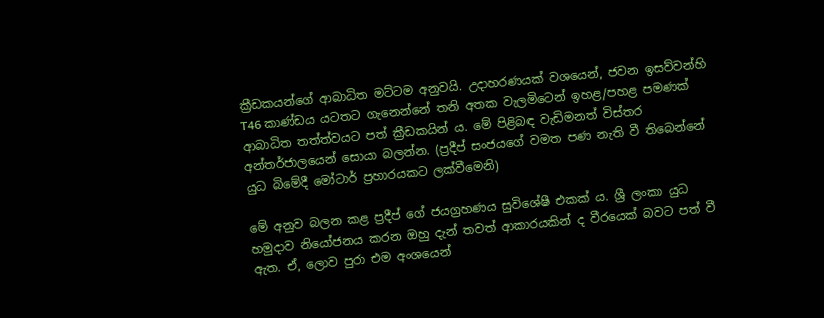ක්‍රීඩකයන්ගේ ආබාධිත මට්ටම අනුවයි. උදාහරණයක් වශයෙන්, ජවන ඉසව්වන්හි T46 කාණ්ඩය යටතට ගැනෙන්නේ තනි අතක වැලමිටෙන් ඉහළ/පහළ පමණක් ආබාධිත තත්ත්වයට පත් ක්‍රීඩකයින් ය. මේ පිළිබඳ වැඩිමනත් විස්තර අන්තර්ජාලයෙන් සොයා බලන්න. (ප්‍රදීප් සංජයගේ වමත පණ නැති වී තිබෙන්නේ යුධ බිමේදී මෝටාර් ප්‍රහාරයකට ලක්වීමෙනි)

මේ අනුව බලන කළ ප්‍රදීප් ගේ ජයග්‍රහණය සුවිශේෂී එකක් ය. ශ්‍රී ලංකා යුධ හමුදාව නියෝජනය කරන ඔහු දැන් තවත් ආකාරයකින් ද වීරයෙක් බවට පත් වී ඇත. ඒ, ලොව පුරා එම අංශයෙන්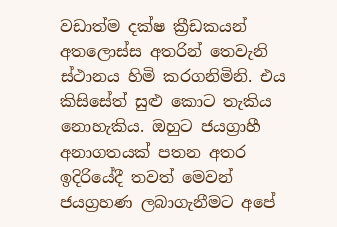වඩාත්ම දක්ෂ ක්‍රීඩකයන් අතලොස්ස අතරින් තෙවැනි ස්ථානය හිමි කරගනිමිනි. එය කිසිසේත් සුළු කොට තැකිය නොහැකිය. ඔහුට ජයග්‍රාහී අනාගතයක් පතන අතර ඉදිරියේදී තවත් මෙවන් ජයග්‍රහණ ලබාගැනීමට අපේ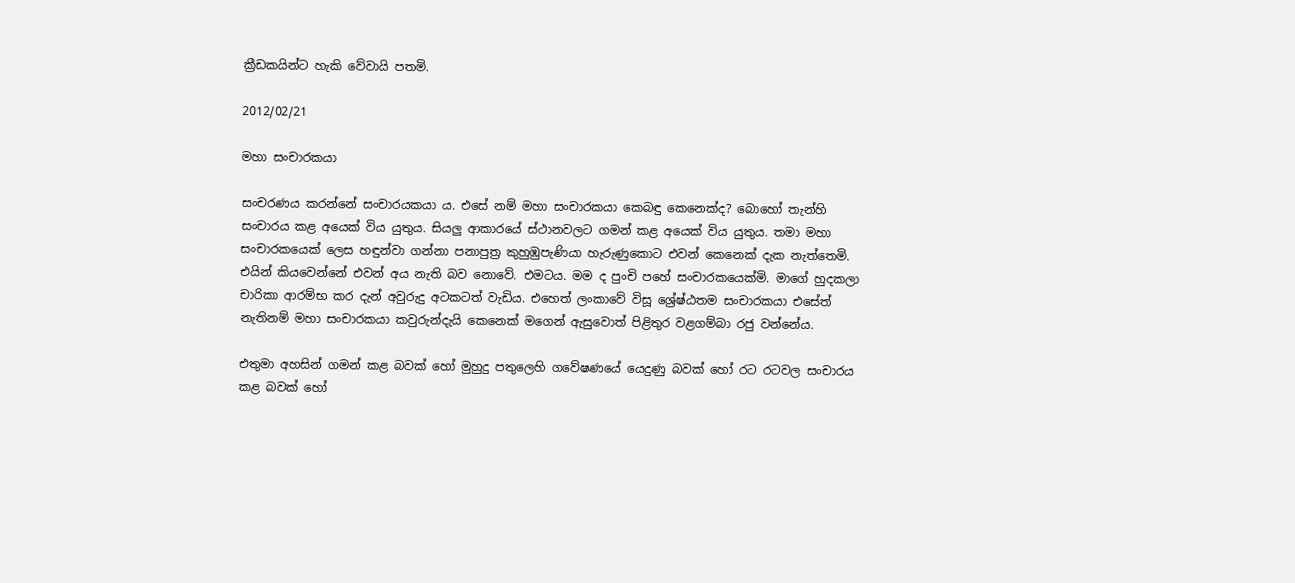ක්‍රීඩකයින්ට හැකි වේවායි පතමි.

2012/02/21

මහා සංචාරකයා

සංචරණය කරන්නේ සංචාරයකයා ය. එසේ නම් මහා සංචාරකයා කෙබඳු කෙනෙක්ද? බොහෝ තැන්හි සංචාරය කළ අයෙක් විය යුතුය. සියලු ආකාරයේ ස්ථානවලට ගමන් කළ අයෙක් විය යුතුය. තමා මහා සංචාරකයෙක් ලෙස හඳුන්වා ගන්නා පනාපුත්‍ර කුහුඹුපැණියා හැරුණුකොට එවන් කෙනෙක් දැක නැත්තෙමි. එයින් කියවෙන්නේ එවන් අය නැති බව නොවේ. එමටය. මම ද පුංචි පහේ සංචාරකයෙක්මි. මාගේ හුදකලා චාරිකා ආරම්භ කර දැන් අවුරුදු අටකටත් වැඩිය. එහෙත් ලංකාවේ විසූ ශ්‍රේෂ්ඨතම සංචාරකයා එසේත් නැතිනම් මහා සංචාරකයා කවුරුන්දැයි කෙනෙක් මගෙන් ඇසුවොත් පිළිතුර වළගම්බා රජු වන්නේය.

එතුමා අහසින් ගමන් කළ බවක් හෝ මුහුදු පතුලෙහි ගවේෂණයේ යෙදුණු බවක් හෝ රට රටවල සංචාරය කළ බවක් හෝ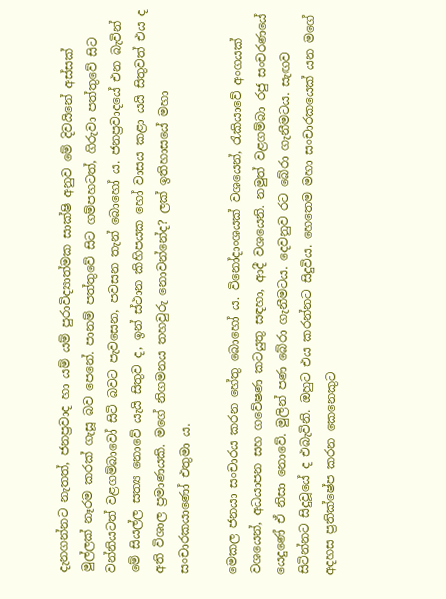දැනගන්නට නැතත්, ජනප්‍රවාද හා යම් යම් පුරාවිද්‍යාත්මක සාක්ෂි අනුව මේ දිවයිනේ අස්සක් මුල්ලක් නෑරම කරක් ගැසූ බව පෙනේ. පානම් පත්තුවේ සිට ගම්පහටත්, ගිරුවා පත්තුවේ සිට වන්නියටත් වළගම්බාවෝ සිටි බවට පැවසෙන, පවසන තැන් බොහෝ ය. ජනප්‍රවාදයේ එන බැවින් මේ සියල්ල සත්‍ය නොවේ යැයි සිතුව ද, ඉන් ස්ථාන කිහිපයක හෝ වාසය කළා යයි සිතුවත් එය ද අති විශාල ප්‍රමාණයකි. මගේ නිගමනය තහවුරු නොවන්නේද? ලක් ඉතිහාසයේ මහා සංචාරකයාණෝ එතුමා ය.

මෙකල ජනයා සංචාරය කරන හේතු බොහෝ ය. විනෝදාංශයක් වශයෙන්, රැකියාවේ අංගයක් වශයෙන්, අධයාපන සහ ගවේෂණ කටයුතු සඳහා, ආදී වශයෙනි. නමුත් වළගම්බා රජු සංචරණයේ යෙදුණේ ඒ නිසා නොවේ. මුලින් පණ බේරා ගැනීමටය. දෙවනුව රට බේරා ගැනීමටය. සැඟව සිටින්නට සිදුවූයේ ද එබැවිනි. ඔහුට එය කරන්නට සිදුවිය. හෙතෙම මහා සංචාරකයෙක් යන මගේ අදහස ප්‍රතික්ෂේප කරන කෙනෙකුට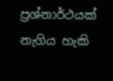ප්‍රශ්නාර්ථයක් නැගිය හැකි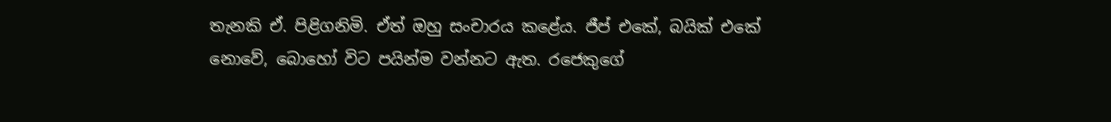තැනකි ඒ. පිළිගනිමි. ඒත් ඔහු සංචාරය කළේය. ජීප් එකේ, බයික් එකේ නොවේ, බොහෝ විට පයින්ම වන්නට ඇත. රජෙකුගේ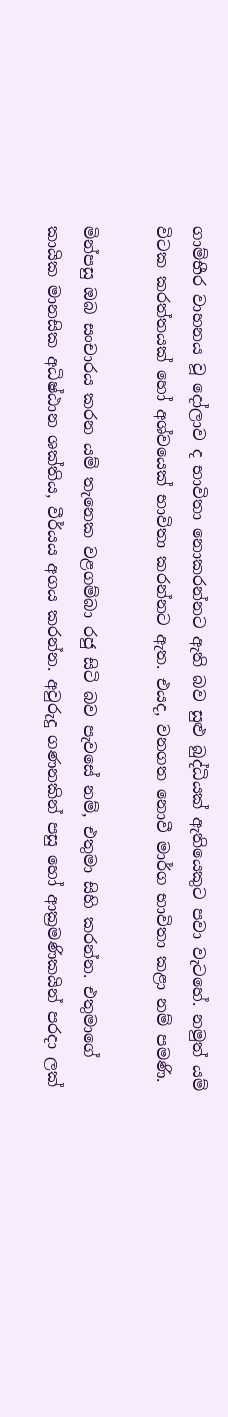ගාම්භීර වාහනය වූ දෝලාව ද භාවිතා නොකරන්නට ඇති බව සුළු බුද්ධියක් ඇතියෙකුට පවා වැටහේ. නමුත් යම් විටක කරත්තයක් හෝ අශ්වයෙක් භාවිතා කරන්නට ඇත. එයද, වනගත නොවී මාර්ග භාවිතා කළා නම් පමණි.

මින්පසු ඔබ සංචාරය කරන යම් තැනෙක වළගම්බා රජු සිටි බව පැවසේ නම්, එතුමා සිහි කරන්න. එතුමාගේ කායික මානසික අධිෂ්ඨාන ශක්තිය, වීර්යය අගය කරන්න. අවුරුදු ගණනකින් පසු හෝ ආක්‍රමණිකයින් පරදා ලක්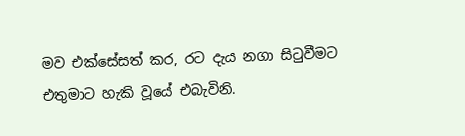මව එක්සේසත් කර, රට දැය නගා සිටුවීමට එතුමාට හැකි වූයේ එබැවිනි.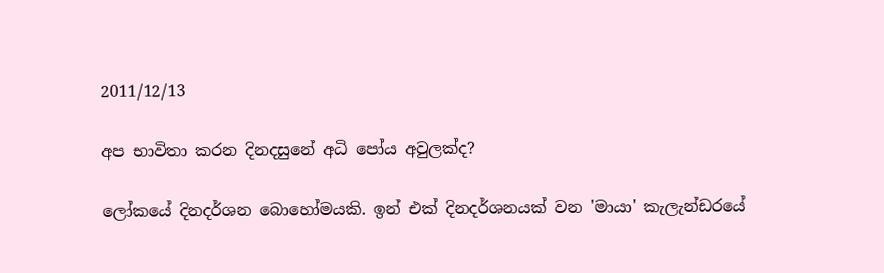2011/12/13

අප භාවිතා කරන දිනදසුනේ අධි පෝය අවුලක්ද?

ලෝකයේ දිනදර්ශන බොහෝමයකි. ඉන් එක් දිනදර්ශනයක් වන 'මායා' කැලැන්ඩරයේ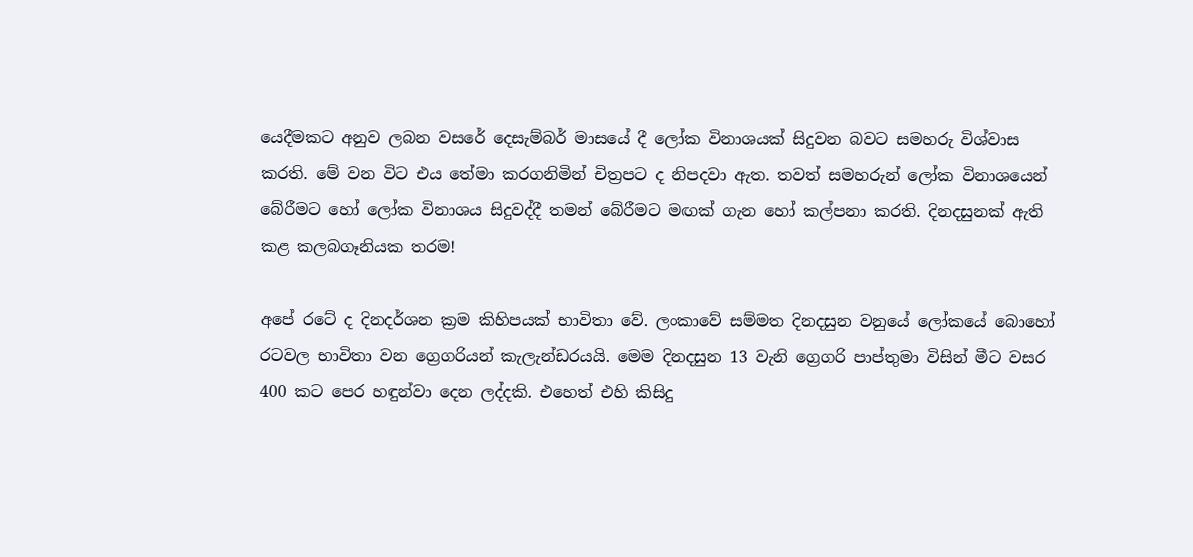යෙදීමකට අනුව ලබන වසරේ දෙසැම්බර් මාසයේ දී ලෝක විනාශයක් සිදුවන බවට සමහරු විශ්වාස කරති. මේ වන විට එය තේමා කරගනිමින් චිත්‍රපට ද නිපදවා ඇත. තවත් සමහරුන් ලෝක විනාශයෙන් බේරීමට හෝ ලෝක විනාශය සිදුවද්දී තමන් බේරීමට මඟක් ගැන හෝ කල්පනා කරති. දිනදසුනක් ඇති කළ කලබගෑනියක තරම!

අපේ රටේ ද දිනදර්ශන ක්‍රම කිහිපයක් භාවිතා වේ. ලංකාවේ සම්මත දිනදසුන වනුයේ ලෝකයේ බොහෝ රටවල භාවිතා වන ග්‍රෙගරියන් කැලැන්ඩරයයි. මෙම දිනදසුන 13 වැනි ග්‍රෙගරි පාප්තුමා විසින් මීට වසර 400 කට පෙර හඳුන්වා දෙන ලද්දකි. එහෙත් එහි කිසිදු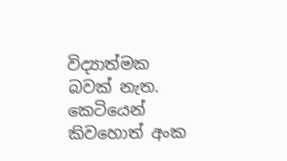විද්‍යාත්මක බවක් නැත. කෙටියෙන් කිවහොත් අංක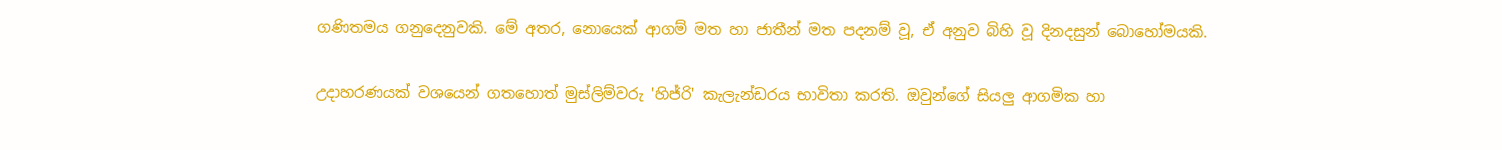ගණිතමය ගනුදෙනුවකි. මේ අතර, නොයෙක් ආගම් මත හා ජාතීන් මත පදනම් වූ, ඒ අනුව බිහි වූ දිනදසුන් බොහෝමයකි.

උදාහරණයක් වශයෙන් ගතහොත් මුස්ලිම්වරු 'හිජ්රි' කැලැන්ඩරය භාවිතා කරති. ඔවුන්ගේ සියලු ආගමික හා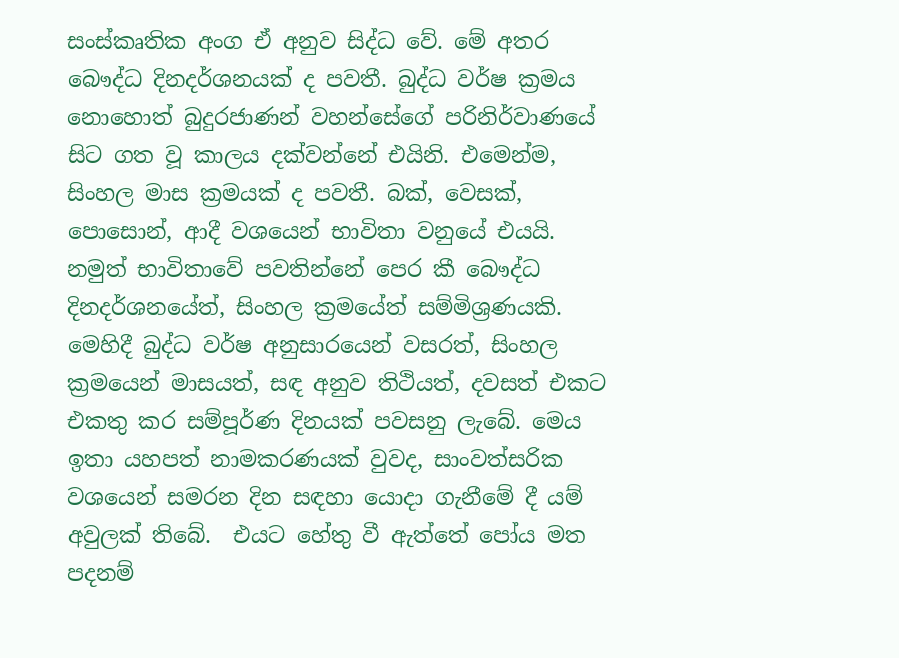සංස්කෘතික අංග ඒ අනුව සිද්ධ වේ. මේ අතර බෞද්ධ දිනදර්ශනයක් ද පවතී. බුද්ධ වර්ෂ ක්‍රමය නොහොත් බුදුරජාණන් වහන්සේගේ පරිනිර්වාණයේ සිට ගත වූ කාලය දක්වන්නේ එයිනි. එමෙන්ම, සිංහල මාස ක්‍රමයක් ද පවතී. බක්, වෙසක්, පොසොන්, ආදී වශයෙන් භාවිතා වනුයේ එයයි. නමුත් භාවිතාවේ පවතින්නේ පෙර කී බෞද්ධ දිනදර්ශනයේත්, සිංහල ක්‍රමයේත් සම්මිශ්‍රණයකි. මෙහිදී බුද්ධ වර්ෂ අනුසාරයෙන් වසරත්, සිංහල ක්‍රමයෙන් මාසයත්, සඳ අනුව තිථියත්, දවසත් එකට එකතු කර සම්පූර්ණ දිනයක් පවසනු ලැබේ. මෙය ඉතා යහපත් නාමකරණයක් වුවද, සාංවත්සරික වශයෙන් සමරන දින සඳහා යොදා ගැනීමේ දී යම් අවුලක් තිබේ.  එයට හේතු වී ඇත්තේ පෝය මත පදනම්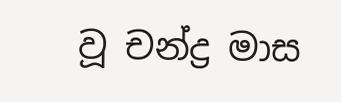වූ චන්ද්‍ර මාස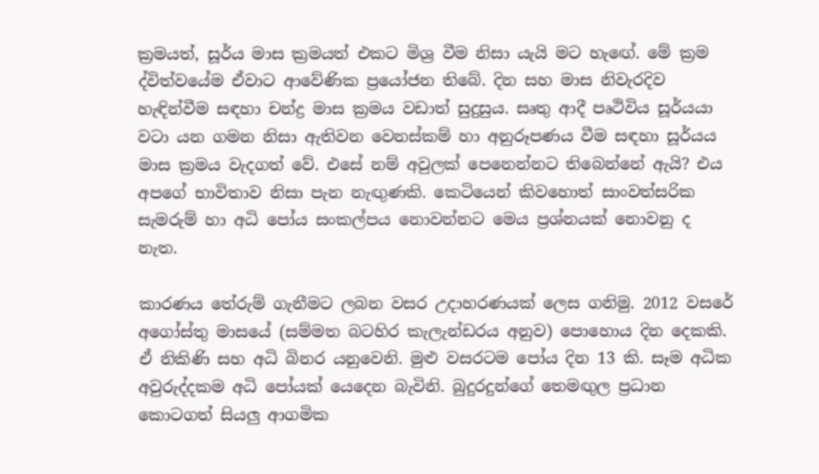ක්‍රමයත්, සූර්ය මාස ක්‍රමයත් එකට මිශ්‍ර වීම නිසා යැයි මට හැඟේ. මේ ක්‍රම ද්විත්වයේම ඒවාට ආවේණික ප්‍රයෝජන තිබේ. දින සහ මාස නිවැරදිව හැඳින්වීම සඳහා චන්ද්‍ර මාස ක්‍රමය වඩාත් සුදුසුය. සෘතු ආදී පෘථිවිය සූර්යයා වටා යන ගමන නිසා ඇතිවන වෙනස්කම් හා අනුරූපණය වීම සඳහා සූර්යය මාස ක්‍රමය වැදගත් වේ. එසේ නම් අවුලක් පෙනෙන්නට තිබෙන්නේ ඇයි? එය අපගේ භාවිතාව නිසා පැන නැඟුණකි. කෙටියෙන් කිවහොත් සාංවත්සරික සැමරුම් හා අධි පෝය සංකල්පය නොවන්නට මෙය ප්‍රශ්නයක් නොවනු ද නැත.

කාරණය තේරුම් ගැනීමට ලබන වසර උදාහරණයක් ලෙස ගනිමු. 2012 වසරේ අගෝස්තු මාසයේ (සම්මත බටහිර කැලැන්ඩරය අනුව) පොහොය දින දෙකකි. ඒ නිකිණි සහ අධි බිනර යනුවෙනි. මුළු වසරටම පෝය දින 13 කි. සෑම අධික අවුරුද්දකම අධි පෝයක් යෙදෙන බැවිනි. බුදුරදුන්ගේ තෙමඟුල ප්‍රධාන කොටගත් සියලු ආගමික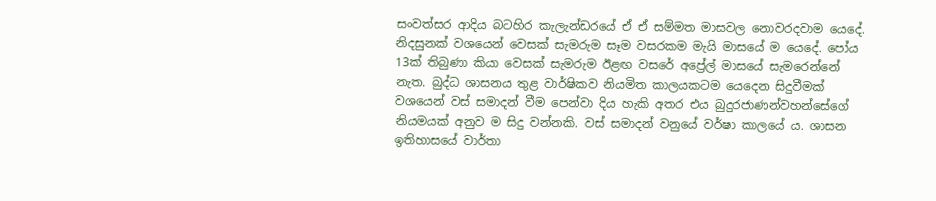සංවත්සර ආදිය බටහිර කැලැන්ඩරයේ ඒ ඒ සම්මත මාසවල නොවරදවාම යෙදේ. නිදසුනක් වශයෙන් වෙසක් සැමරුම සෑම වසරකම මැයි මාසයේ ම යෙදේ. පෝය 13ක් තිබුණා කියා වෙසක් සැමරුම ඊළඟ වසරේ අප්‍රේල් මාසයේ සැමරෙන්නේ නැත. බුද්ධ ශාසනය තුළ වාර්ෂිකව නියමිත කාලයකටම යෙදෙන සිදුවීමක් වශයෙන් වස් සමාදන් වීම පෙන්වා දිය හැකි අතර එය බුදුරජාණන්වහන්සේගේ නියමයක් අනුව ම සිදු වන්නකි. වස් සමාදන් වනුයේ වර්ෂා කාලයේ ය. ශාසන ඉතිහාසයේ වාර්තා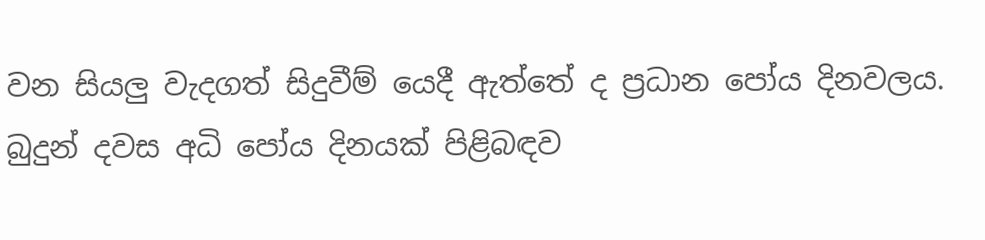වන සියලු වැදගත් සිදුවීම් යෙදී ඇත්තේ ද ප්‍රධාන පෝය දිනවලය. බුදුන් දවස අධි පෝය දිනයක් පිළිබඳව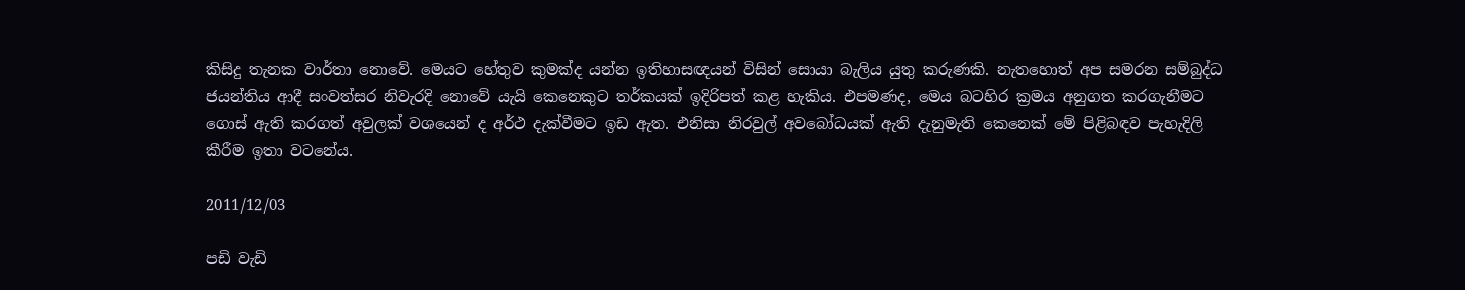කිසිදු තැනක වාර්තා නොවේ. මෙයට හේතුව කුමක්ද යන්න ඉතිහාසඥයන් විසින් සොයා බැලිය යුතු කරුණකි. නැතහොත් අප සමරන සම්බුද්ධ ජයන්තිය ආදී සංවත්සර නිවැරදි නොවේ යැයි කෙනෙකුට තර්කයක් ඉදිරිපත් කළ හැකිය. එපමණද, මෙය බටහිර ක්‍රමය අනුගත කරගැනීමට ගොස් ඇති කරගත් අවුලක් වශයෙන් ද අර්ථ දැක්වීමට ඉඩ ඇත. එනිසා නිරවුල් අවබෝධයක් ඇති දැනුමැති කෙනෙක් මේ පිළිබඳව පැහැදිලි කීරීම ඉතා වටනේය.

2011/12/03

පඩි වැඩි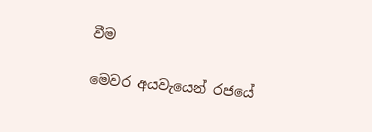වීම

මෙවර අයවැයෙන් රජයේ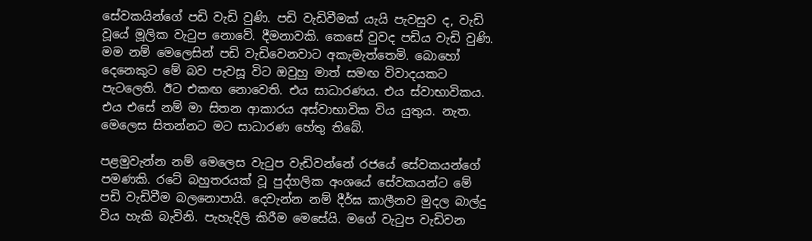සේවකයින්ගේ පඩි වැඩි වුණි. පඩි වැඩිවීමක් යැයි පැවසුව ද, වැඩි වූයේ මූලික වැටුප නොවේ. දීමනාවකි. කෙසේ වුවද පඩිය වැඩි වුණි. මම නම් මෙලෙසින් පඩි වැඩිවෙනවාට අකැමැත්තෙමි. බොහෝ දෙනෙකුට මේ බව පැවසූ විට ඔවුහු මාත් සමඟ විවාදයකට පැටලෙති. ඊට එකඟ නොවෙති. එය සාධාරණය. එය ස්වාභාවිකය. එය එසේ නම් මා සිතන ආකාරය අස්වාභාවික විය යුතුය. නැත. මෙලෙස සිතන්නට මට සාධාරණ හේතු තිබේ.

පළමුවැන්න නම් මෙලෙස වැටුප වැඩිවන්නේ රජයේ සේවකයන්ගේ පමණකි. රටේ බහුතරයක් වූ පුද්ගලික අංශයේ සේවකයන්ට මේ පඩි වැඩිවීම බලනොපායි. දෙවැන්න නම් දීර්ඝ කාලීනව මුදල බාල්දු විය හැකි බැවිනි. පැහැදිලි කිරීම මෙසේයි. මගේ වැටුප වැඩිවන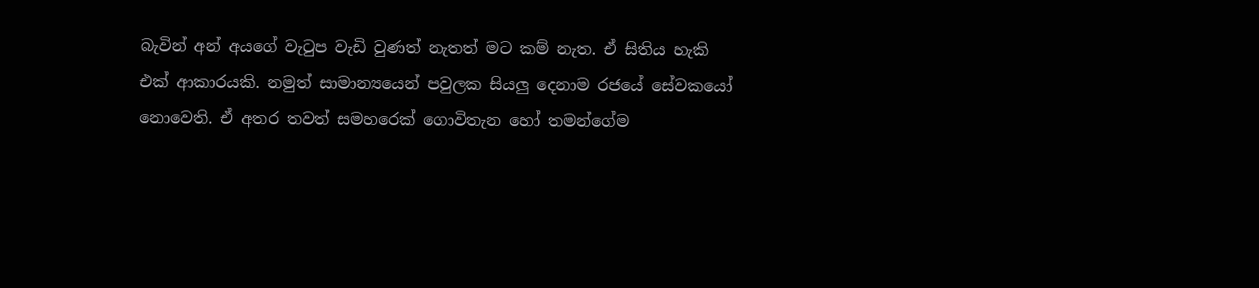බැවින් අන් අයගේ වැටුප වැඩි වුණත් නැතත් මට කම් නැත. ඒ සිතිය හැකි එක් ආකාරයකි. නමුත් සාමාන්‍යයෙන් පවුලක සියලු දෙනාම රජයේ සේවකයෝ නොවෙති. ඒ අතර තවත් සමහරෙක් ගොවිතැන හෝ තමන්ගේම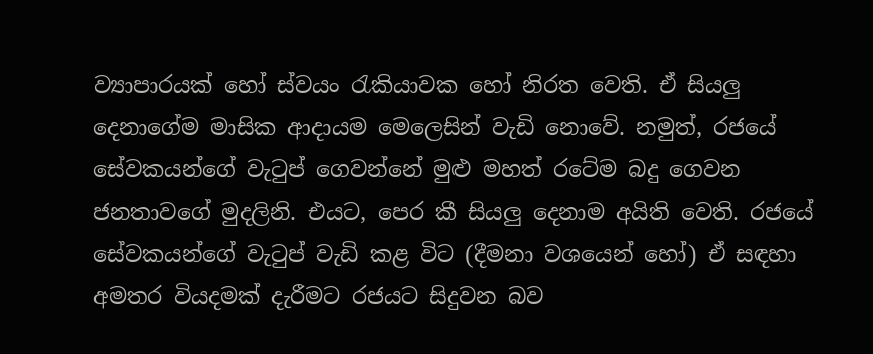ව්‍යාපාරයක් හෝ ස්වයං රැකියාවක හෝ නිරත වෙති. ඒ සියලු දෙනාගේම මාසික ආදායම මෙලෙසින් වැඩි නොවේ. නමුත්, රජයේ සේවකයන්ගේ වැටුප් ගෙවන්නේ මුළු මහත් රටේම බදු ගෙවන ජනතාවගේ මුදලිනි. එයට, පෙර කී සියලු දෙනාම අයිති වෙති. රජයේ සේවකයන්ගේ වැටුප් වැඩි කළ විට (දීමනා වශයෙන් හෝ) ඒ සඳහා අමතර වියදමක් දැරීමට රජයට සිදුවන බව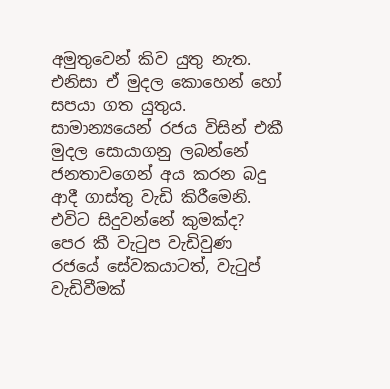අමුතුවෙන් කිව යුතු නැත. එනිසා ඒ මුදල කොහෙන් හෝ සපයා ගත යුතුය. සාමාන්‍යයෙන් රජය විසින් එකී මුදල සොයාගනු ලබන්නේ ජනතාවගෙන් අය කරන බදු ආදී ගාස්තු වැඩි කිරීමෙනි. එවිට සිදුවන්නේ කුමක්ද? පෙර කී වැටුප වැඩිවුණ රජයේ සේවකයාටත්, වැටුප් වැඩිවීමක්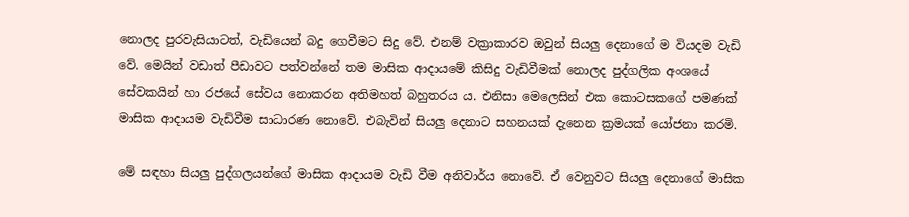නොලද පුරවැසියාටත්, වැඩියෙන් බදු ගෙවීමට සිදු වේ. එනම් වක්‍රාකාරව ඔවුන් සියලු දෙනාගේ ම වියදම වැඩි වේ. මෙයින් වඩාත් පීඩාවට පත්වන්නේ තම මාසික ආදායමේ කිසිදු වැඩිවීමක් නොලද පුද්ගලික අංශයේ සේවකයින් හා රජයේ සේවය නොකරන අතිමහත් බහුතරය ය. එනිසා මෙලෙසින් එක කොටසකගේ පමණක් මාසික ආදායම වැඩිවීම සාධාරණ නොවේ. එබැවින් සියලු දෙනාට සහනයක් දැනෙන ක්‍රමයක් යෝජනා කරමි.

මේ සඳහා සියලු පුද්ගලයන්ගේ මාසික ආදායම වැඩි වීම අනිවාර්ය නොවේ. ඒ වෙනුවට සියලු දෙනාගේ මාසික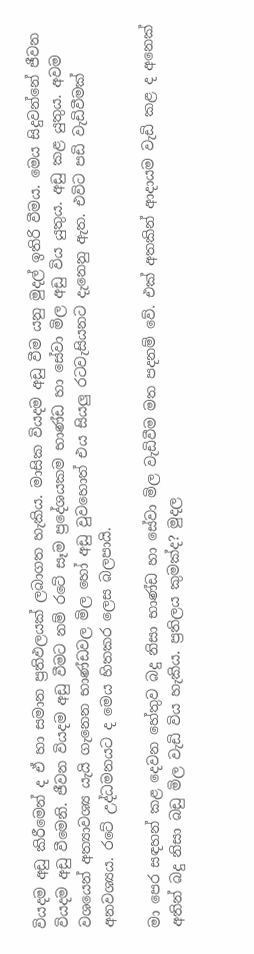වියදම අඩු කිරීමෙන් ද ඒ හා සමාන ප්‍රතිඵලයක් ලබාගත හැකිය. මාසික වියදම අඩු වීම යනු මුදල් ඉතිරි වීමය. මෙය සිදුවන්නේ ජීවන වියදම අඩු වීමෙනි. ජීවන වියදම අඩු වීමට නම් රටේ සෑම ප්‍රදේශයකම භාණ්ඩ හා සේවා මිල අඩු විය යුතුය. අඩු කළ යුතුය. අවම වශයෙන් අත්‍යාවශ්‍ය යැයි ගැනෙන භාණ්ඩවල මිල හෝ අඩු වුවහොත් එය සියලු රටවැසියනට දැනෙනු ඇත. එවිට පඩි වැඩිවීමක් අනවශ්‍යය. රටේ උද්ධමනයට ද මෙය හිතකර ලෙස බලපායි.

මා පෙර සඳහන් කළ දෙවන හේතුව බදු නිසා භාණ්ඩ හා සේවා මිල වැඩිවීම මත පදනම් වේ. එක් අතකින් ආදායම වැඩි කළ ද අනෙක් අතින් බදු නිසා බඩු මිල වැඩි විය හැකිය. ප්‍රතිලය කුමක්ද? මුදල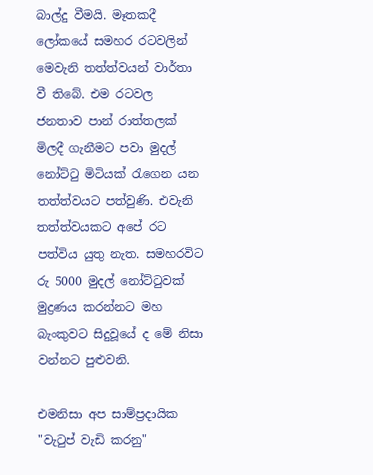බාල්දු වීමයි. මෑතකදී ලෝකයේ සමහර රටවලින් මෙවැනි තත්ත්වයන් වාර්තා වී තිබේ. එම රටවල ජනතාව පාන් රාත්තලක් මිලදී ගැනීමට පවා මුදල් නෝට්ටු මිටියක් රැගෙන යන තත්ත්වයට පත්වුණි. එවැනි තත්ත්වයකට අපේ රට පත්විය යුතු නැත. සමහරවිට රු 5000 මුදල් නෝට්ටුවක් මුද්‍රණය කරන්නට මහ බැංකුවට සිදුවූයේ ද මේ නිසා වන්නට පුළුවනි.

එමනිසා අප සාම්ප්‍රදායික "වැටුප් වැඩි කරනු"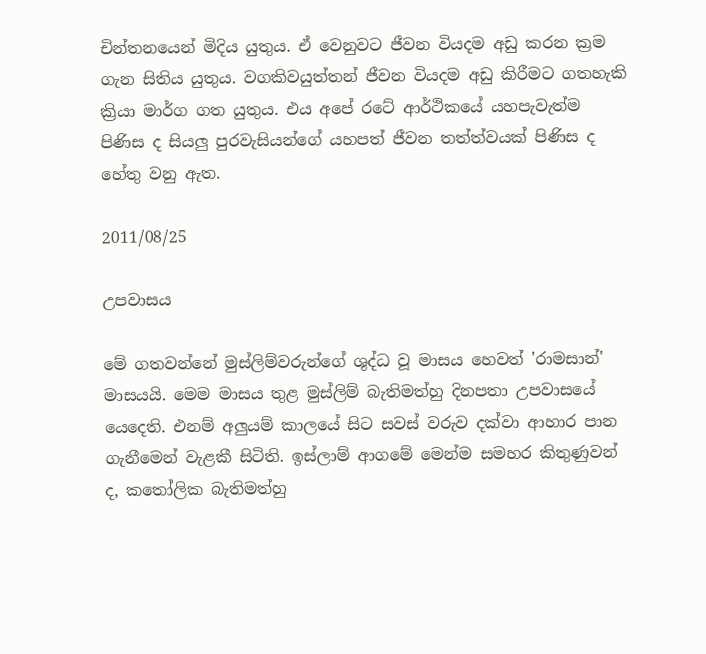චින්තනයෙන් මිදිය යුතුය. ඒ වෙනුවට ජීවන වියදම අඩු කරන ක්‍රම ගැන සිතිය යුතුය. වගකිවයුත්තන් ජීවන වියදම අඩු කිරීමට ගතහැකි ක්‍රියා මාර්ග ගත යුතුය. එය අපේ රටේ ආර්ථිකයේ යහපැවැත්ම පිණිස ද සියලු පුරවැසියන්ගේ යහපත් ජීවන තත්ත්වයක් පිණිස ද හේතු වනු ඇත.

2011/08/25

උපවාසය

මේ ගතවන්නේ මුස්ලිම්වරුන්ගේ ශුද්ධ වූ මාසය හෙවත් 'රාමසාන්' මාසයයි. මෙම මාසය තුළ මුස්ලිම් බැතිමත්හු දිනපතා උපවාසයේ යෙදෙති. එනම් අලුයම් කාලයේ සිට සවස් වරුව දක්වා ආහාර පාන ගැනීමෙන් වැළකී සිටිති. ඉස්ලාම් ආගමේ මෙන්ම සමහර කිතුණුවන් ද, කතෝලික බැතිමත්හු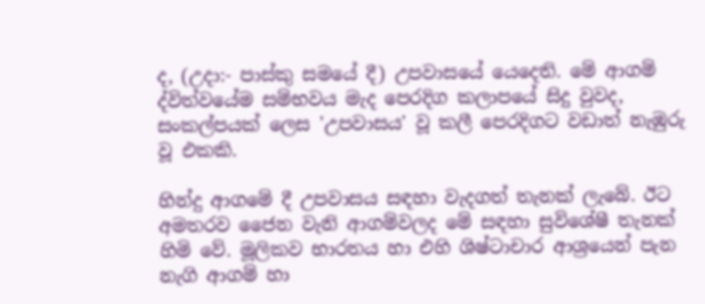ද, (උදා:- පාස්කු සමයේ දී) උපවාසයේ යෙදෙති. මේ ආගම් ද්විත්වයේම සම්භවය මැද පෙරදිග කලාපයේ සිදු වුවද, සංකල්පයක් ලෙස 'උපවාසය' වූ කලී පෙරදිගට වඩාත් නැඹුරු වූ එකකි.

හින්දු ආගමේ දී උපවාසය සඳහා වැදගත් තැනක් ලැබේ. ඊට අමතරව ජෛන වැනි ආගම්වලද මේ සඳහා සුවිශේෂී තැනක් හිමි වේ. මූලිකව භාරතය හා එහි ශිෂ්ටාචාර ආශ්‍රයෙන් පැන නැගි ආගම් හා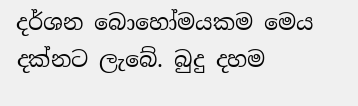දර්ශන බොහෝමයකම මෙය දක්නට ලැබේ. බුදු දහම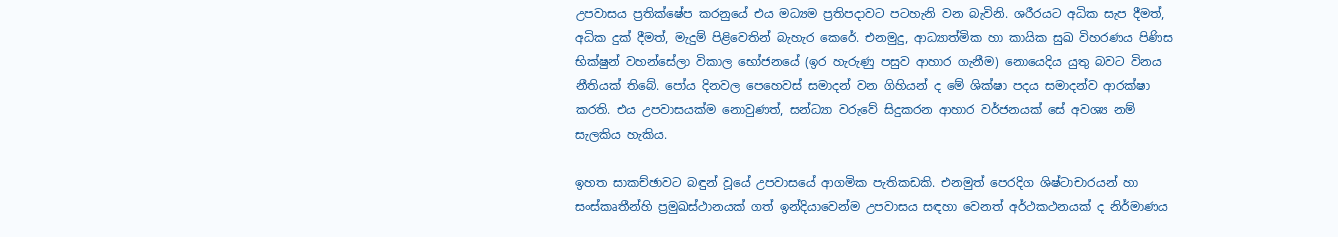උපවාසය ප්‍රතික්ෂේප කරනුයේ එය මධ්‍යම ප්‍රතිපදාවට පටහැනි වන බැවිනි. ශරීරයට අධික සැප දීමත්, අධික දුක් දීමත්, මැදුම් පිළිවෙතින් බැහැර කෙරේ. එනමුදු, ආධ්‍යාත්මික හා කායික සුඛ විහරණය පිණිස භික්ෂුන් වහන්සේලා විකාල භෝජනයේ (ඉර හැරුණු පසුව ආහාර ගැනීම) නොයෙදිය යුතු බවට විනය නීතියක් තිබේ. පෝය දිනවල පෙහෙවස් සමාදන් වන ගිහියන් ද මේ ශික්ෂා පදය සමාදන්ව ආරක්ෂා කරති. එය උපවාසයක්ම නොවුණත්, සන්ධ්‍යා වරුවේ සිදුකරන ආහාර වර්ජනයක් සේ අවශ්‍ය නම් සැලකිය හැකිය.

ඉහත සාකච්ඡාවට බඳුන් වූයේ උපවාසයේ ආගමික පැතිකඩකි. එනමුත් පෙරදිග ශිෂ්ටාචාරයන් හා සංස්කෘතීන්හි ප්‍රමුඛස්ථානයක් ගත් ඉන්දියාවෙන්ම උපවාසය සඳහා වෙනත් අර්ථකථනයක් ද නිර්මාණය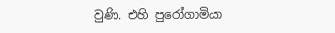වුණි. එහි පුරෝගාමියා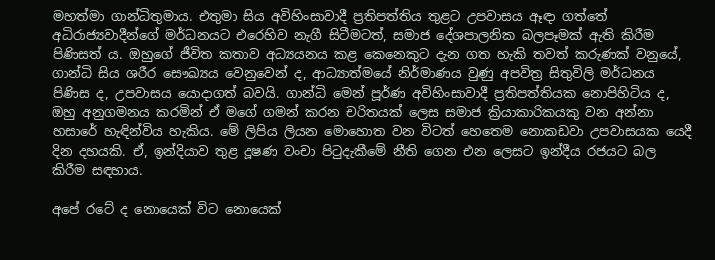මහත්මා ගාන්ධිතුමාය. එතුමා සිය අවිහිංසාවාදී ප්‍රතිපත්තිය තුළට උපවාසය ඈඳා ගත්තේ අධිරාජ්‍යවාදීන්ගේ මර්ධනයට එරෙහිව නැගී සිටීමටත්, සමාජ දේශපාලනික බලපෑමක් ඇති කිරීම පිණිසත් ය. ඔහුගේ ජීවිත කතාව අධ්‍යයනය කළ කෙනෙකුට දැන ගත හැකි තවත් කරුණක් වනුයේ, ගාන්ධි සිය ශරීර සෞඛ්‍යය වෙනුවෙන් ද, ආධ්‍යාත්මයේ නිර්මාණය වුණු අපවිත්‍ර සිතුවිලි මර්ධනය පිණිස ද, උපවාසය යොදාගත් බවයි. ගාන්ධි මෙන් පූර්ණ අවිහිංසාවාදී ප්‍රතිපත්තියක නොපිහිටිය ද, ඔහු අනුගමනය කරමින් ඒ මගේ ගමන් කරන චරිතයක් ලෙස සමාජ ක්‍රියාකාරිකයකු වන අන්නා හසාරේ හැඳින්විය හැකිය. මේ ලිපිය ලියන මොහොත වන විටත් හෙතෙම නොකඩවා උපවාසයක යෙදී දින දහයකි. ඒ, ඉන්දියාව තුළ දූෂණ වංචා පිටුදැකීමේ නීති ගෙන එන ලෙසට ඉන්දීය රජයට බල කිරීම සඳහාය.

අපේ රටේ ද නොයෙක් විට නොයෙක්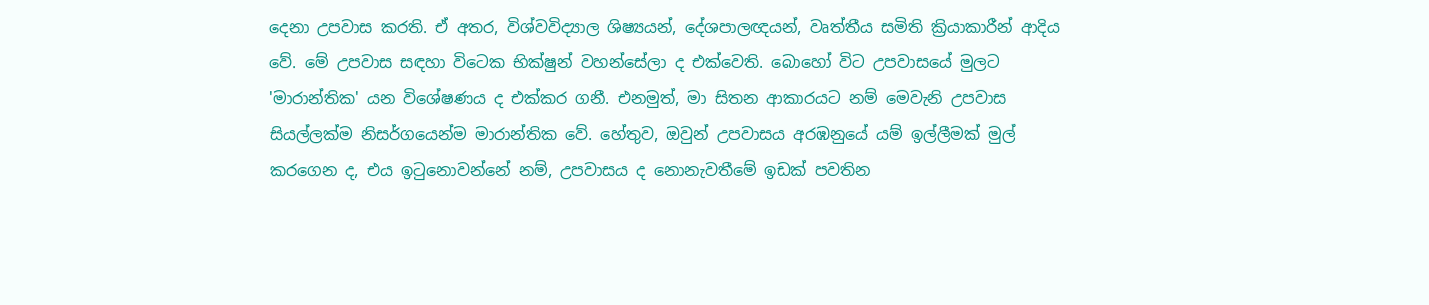දෙනා උපවාස කරති. ඒ අතර, විශ්වවිද්‍යාල ශිෂ්‍යයන්, දේශපාලඥයන්, වෘත්තීය සමිති ක්‍රියාකාරීන් ආදිය වේ. මේ උපවාස සඳහා විටෙක භික්ෂුන් වහන්සේලා ද එක්වෙති. බොහෝ විට උපවාසයේ මුලට 'මාරාන්තික' යන විශේෂණය ද එක්කර ගනී. එනමුත්, මා සිතන ආකාරයට නම් මෙවැනි උපවාස සියල්ලක්ම නිසර්ගයෙන්ම මාරාන්තික වේ. හේතුව, ඔවුන් උපවාසය අරඹනුයේ යම් ඉල්ලීමක් මුල් කරගෙන ද, එය ඉටුනොවන්නේ නම්, උපවාසය ද නොනැවතීමේ ඉඩක් පවතින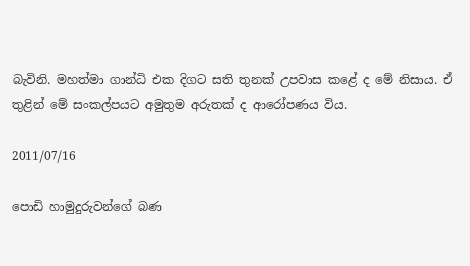බැවිනි. මහත්මා ගාන්ධි එක දිගට සති තුනක් උපවාස කළේ ද මේ නිසාය. ඒ තුළින් මේ සංකල්පයට අමුතුම අරුතක් ද ආරෝපණය විය.

2011/07/16

පොඩි හාමුදුරුවන්ගේ බණ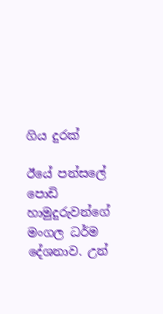ගිය දුරක්

ඊයේ පන්සලේ පොඩි හාමුදුරුවන්ගේ මංගල ධර්ම දේශනාව. උන්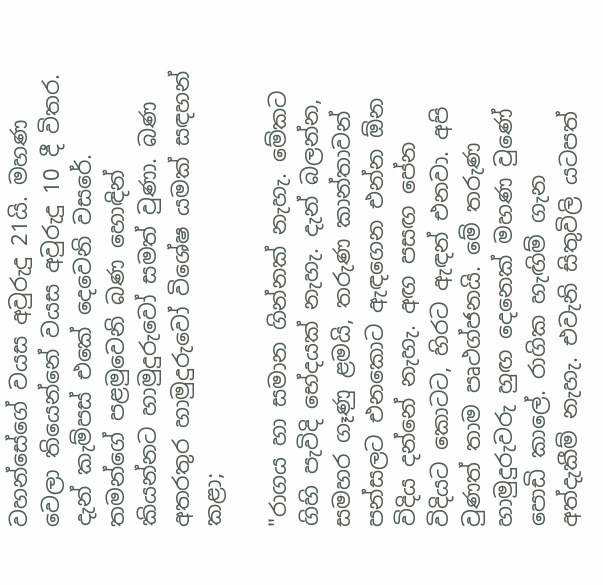වහන්සේගේ වයස අවුරුදු 21යි. මහණ වෙලා තියෙන්නේ වයස අවුරුදු 10 දී විතර. දැන් කැම්පස් එකේ දෙවෙනි වසරේ. තමන්ගේ පළමුවෙනි බණ හොඳින් කියන්නට හාමුදුරුවෝ සමත් වුණා. බණ අතරතුර හාමුදුරුවෝ විශේෂ යමක් සඳහන් කළා;

"රාගය හා සමාන ගින්නක් නැහැ. මේකට ගිහි පැවිදි භේදයක් නැහැ. දැන් බලන්න, සමහර ගෑණු ළමයි, තරුණ කාන්තාවන් පන්සලට එනකොට ඇඳගෙන එන්න ඕන විදිය දන්නේ නැහැ. අඟ පසඟ පේන විදියට කොටට, හිරට ඇඳන් එනවා. අපි වුණත් තාම පෘථග්ජනයි. මේ තරුණ හාමුදුරුවරු හුඟ දෙනෙක් මහණ වුණේ පොඩි කාලේ. රාගික හැඟිම් ගැන අත්දැකීම් නැහැ. එවැනි සිතුවිලි යටපත්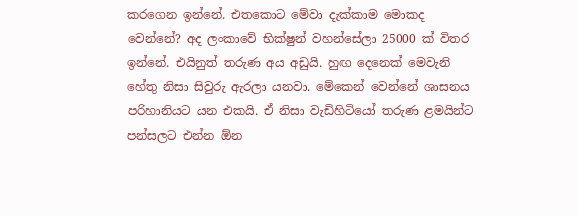කරගෙන ඉන්නේ. එතකොට මේවා දැක්කාම මොකද වෙන්නේ? අද ලංකාවේ භික්ෂුන් වහන්සේලා 25000 ක් විතර ඉන්නේ. එයිනුත් තරුණ අය අඩුයි. හුඟ දෙනෙක් මෙවැනි හේතු නිසා සිවුරු ඇරලා යනවා. මේකෙන් වෙන්නේ ශාසනය පරිහානියට යන එකයි. ඒ නිසා වැඩිහිටියෝ තරුණ ළමයින්ට පන්සලට එන්න ඕන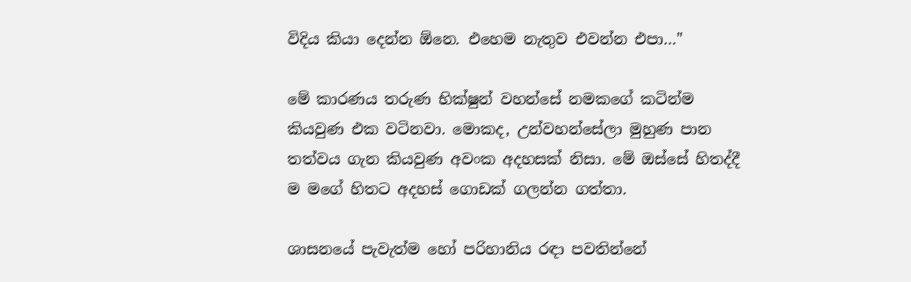විදිය කියා දෙන්න ඕනෙ. එහෙම නැතුව එවන්න එපා…"

මේ කාරණය තරුණ භික්ෂුන් වහන්සේ නමකගේ කටින්ම කියවුණ එක වටිනවා. මොකද, උන්වහන්සේලා මුහුණ පාන තත්වය ගැන කියවුණ අවංක අදහසක් නිසා. මේ ඔස්සේ හිතද්දී ම මගේ හිතට අදහස් ගොඩක් ගලන්න ගත්තා.

ශාසනයේ පැවැත්ම හෝ පරිහානිය රඳා පවතින්නේ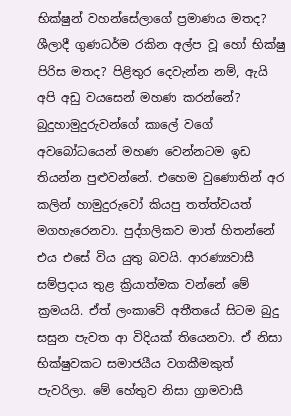භික්ෂුන් වහන්සේලාගේ ප්‍රමාණය මතද? ශීලාදී ගුණධර්ම රකින අල්ප වූ හෝ භික්ෂු පිරිස මතද? පිළිතුර දෙවැන්න නම්, ඇයි අපි අඩු වයසෙන් මහණ කරන්නේ? බුදුහාමුදුරුවන්ගේ කාලේ වගේ අවබෝධයෙන් මහණ වෙන්නටම ඉඩ තියන්න පුළුවන්නේ. එහෙම වුණොතින් අර කලින් හාමුදුරුවෝ කියපු තත්ත්වයත්  මගහැරෙනවා. පුද්ගලිකව මාත් හිතන්නේ එය එසේ විය යුතු බවයි. ආරණ්‍යවාසී සම්ප්‍රදාය තුළ ක්‍රියාත්මක වන්නේ මේ ක්‍රමයයි. ඒත් ලංකාවේ අතීතයේ සිටම බුදු සසුන පැවත ආ විදියක් තියෙනවා. ඒ නිසා භික්ෂුවකට සමාජයීය වගකීමකුත් පැවරිලා. මේ හේතුව නිසා ග්‍රාමවාසී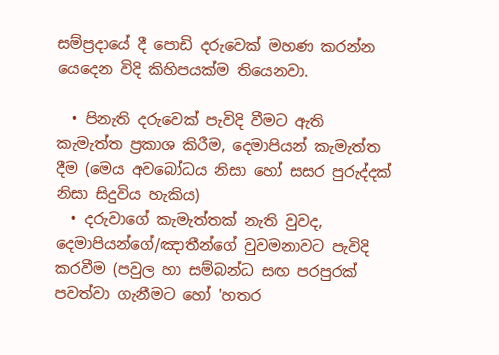සම්ප්‍රදායේ දී පොඩි දරුවෙක් මහණ කරන්න යෙදෙන විදි කිහිපයක්ම තියෙනවා.

  • පිනැති දරුවෙක් පැවිදි වීමට ඇති කැමැත්ත ප්‍රකාශ කිරීම, දෙමාපියන් කැමැත්ත දීම (මෙය අවබෝධය නිසා හෝ සසර පුරුද්දක් නිසා සිදුවිය හැකිය)
  • දරුවාගේ කැමැත්තක් නැති වුවද, දෙමාපියන්ගේ/ඤාතීන්ගේ වුවමනාවට පැවිදි කරවීම (පවුල හා සම්බන්ධ සඟ පරපුරක් පවත්වා ගැනීමට හෝ 'හතර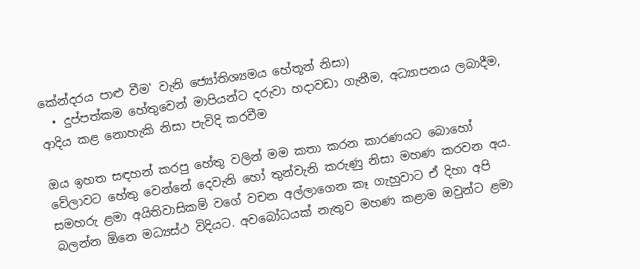කේන්දරය පාළු වීම' වැනි ‍ජ්‍යෝතිශ්‍යමය හේතූන් නිසා)
  • දුප්පත්කම හේතුවෙන් මාපියන්ට දරුවා හදාවඩා ගැනීම, අධ්‍යාපනය ලබාදීම, ආදිය කළ නොහැකි නිසා පැවිදි කරවීම

ඔය ඉහත සඳහන් කරපු හේතු වලින් මම කතා කරන කාරණයට බොහෝ වේලාවට හේතු වෙන්නේ දෙවැනි හෝ තුන්වැනි කරුණු නිසා මහණ කරවන අය. සමහරු ළමා අයිතිවාසිකම් වගේ වචන අල්ලාගෙන කෑ ගැහුවාට ඒ දිහා අපි බලන්න ඕනෙ මධ්‍යස්ථ විදියට. අවබෝධයක් නැතුව මහණ කළාම ඔවුන්ට ළමා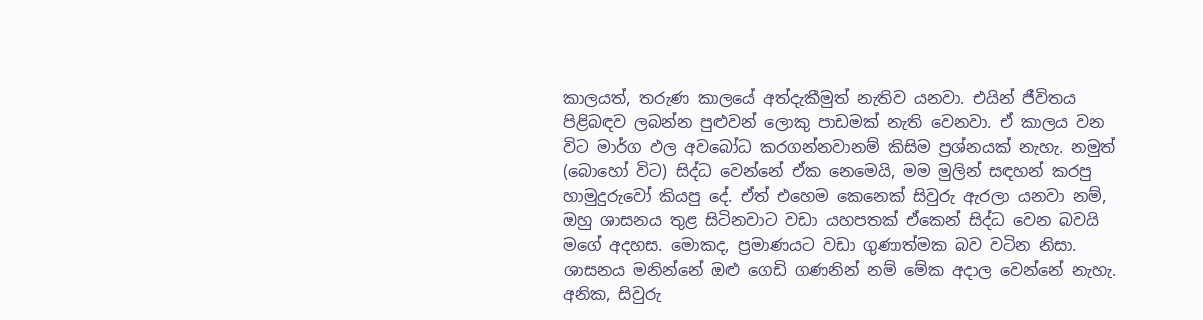කාලයත්, තරුණ කාලයේ අත්දැකීමුත් නැතිව යනවා. එයින් ජීවිතය පිළිබඳව ලබන්න පුළුවන් ලොකු පාඩමක් නැති වෙනවා. ඒ කාලය වන විට මාර්ග ඵල අවබෝධ කරගන්නවානම් කිසිම ප්‍රශ්නයක් නැහැ. නමුත් (බොහෝ විට) සිද්ධ වෙන්නේ ඒක නෙමෙයි, මම මුලින් සඳහන් කරපු හාමුදුරුවෝ කියපු දේ. ඒත් එහෙම කෙනෙක් සිවුරු ඇරලා යනවා නම්, ඔහු ශාසනය තුළ සිටිනවාට වඩා යහපතක් ඒකෙන් සිද්ධ වෙන බවයි මගේ අදහස. මොකද, ප්‍රමාණයට වඩා ගුණාත්මක බව වටින නිසා. ශාසනය මනින්නේ ඔළු ගෙඩි ගණනින් නම් මේක අදාල වෙන්නේ නැහැ. අනික, සිවුරු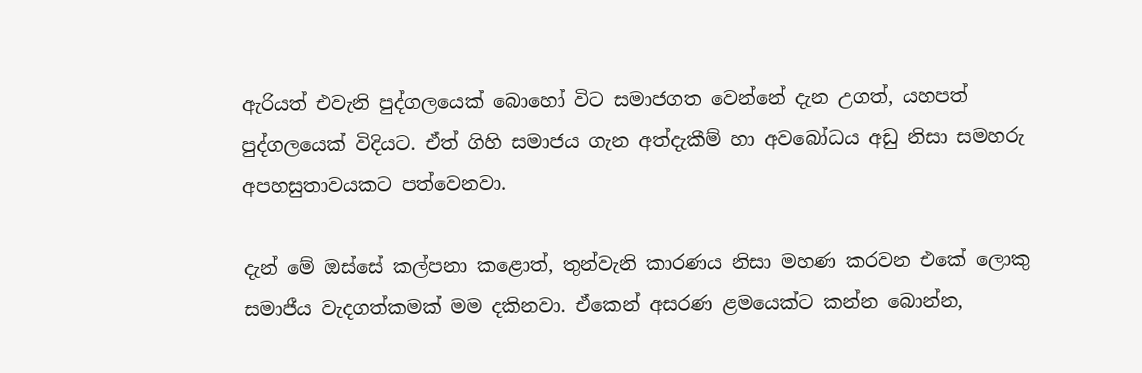ඇරියත් එවැනි පුද්ගලයෙක් බොහෝ විට සමාජගත වෙන්නේ දැන උගත්, යහපත් පුද්ගලයෙක් විදියට. ඒත් ගිහි සමාජය ගැන අත්දැකීම් හා අවබෝධය අඩු නිසා සමහරු අපහසුතාවයකට පත්වෙනවා.

දැන් මේ ඔස්සේ කල්පනා කළොත්, තුන්වැනි කාරණය නිසා මහණ කරවන එකේ ලොකු සමාජීය වැදගත්කමක් මම දකිනවා. ඒකෙන් අසරණ ළමයෙක්ට කන්න බොන්න,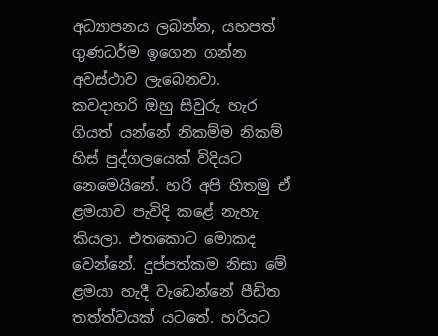අධ්‍යාපනය ලබන්න, යහපත් ගුණධර්ම ඉගෙන ගන්න අවස්ථාව ලැබෙනවා. කවදාහරි ඔහු සිවුරු හැර ගියත් යන්නේ නිකම්ම නිකම් හිස් පුද්ගලයෙක් විදියට නෙමෙයිනේ. හරි අපි හිතමු ඒ ළමයාව පැවිදි කළේ නැහැ කියලා. එතකොට මොකද වෙන්නේ. දුප්පත්කම නිසා මේ ළමයා හැදී වැඩෙන්නේ පීඩිත තත්ත්වයක් යටතේ. හරියට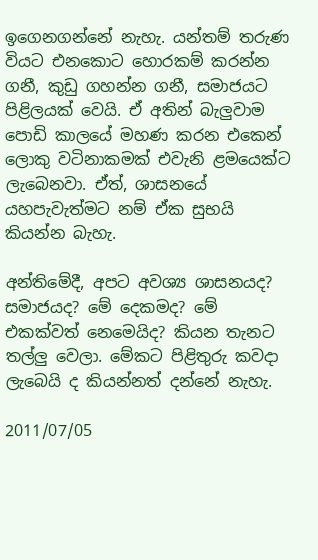ඉගෙනගන්නේ නැහැ. යන්තම් තරුණ වියට එනකොට හොරකම් කරන්න ගනී, කුඩු ගහන්න ගනී, සමාජයට පිළිලයක් වෙයි. ඒ අතින් බැලුවාම පොඩි කාලයේ මහණ කරන එකෙන් ලොකු වටිනාකමක් එවැනි ළමයෙක්ට ලැබෙනවා. ඒත්, ශාසනයේ යහපැවැත්මට නම් ඒක සුභයි කියන්න බැහැ.

අන්තිමේදී, අපට අවශ්‍ය ශාසනයද? සමාජයද? මේ දෙකමද? මේ එකක්වත් නෙමෙයිද? කියන තැනට තල්ලු වෙලා. මේකට පිළිතුරු කවදා ලැබෙයි ද කියන්නත් දන්නේ නැහැ.

2011/07/05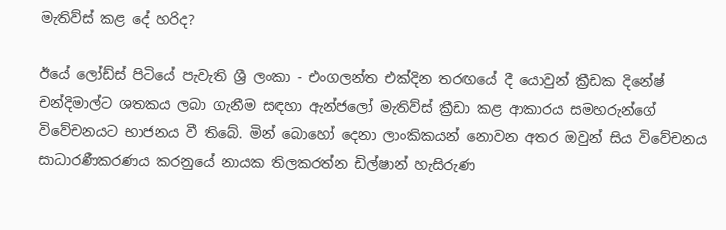මැතිව්ස් කළ දේ හරිද?

ඊයේ ලෝඩ්ස් පිටියේ පැවැති ශ්‍රී ලංකා - එංගලන්ත එක්දින තරඟයේ දී යොවුන් ක්‍රීඩක දිනේෂ් චන්දිමාල්ට ශතකය ලබා ගැනීම සඳහා ඇන්ජලෝ මැතිව්ස් ක්‍රීඩා කළ ආකාරය සමහරුන්ගේ විවේචනයට භාජනය වී තිබේ. මින් බොහෝ දෙනා ලාංකිකයන් නොවන අතර ඔවුන් සිය විවේචනය සාධාරණීකරණය කරනුයේ නායක තිලකරත්න ඩිල්ෂාන් හැසිරුණ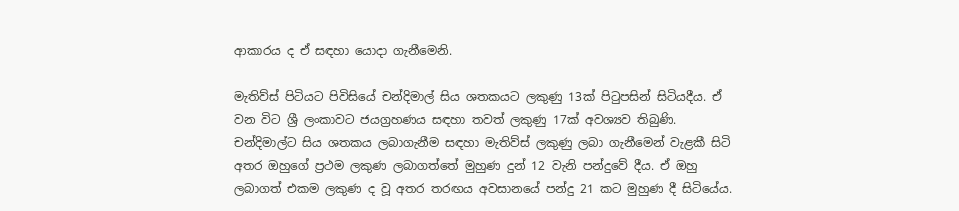ආකාරය ද ඒ සඳහා යොදා ගැනීමෙනි.

මැතිව්ස් පිටියට පිවිසියේ චන්දිමාල් සිය ශතකයට ලකුණු 13ක් පිටුපසින් සිටියදීය. ඒ වන විට ශ්‍රී ලංකාවට ජයග්‍රහණය සඳහා තවත් ලකුණු 17ක් අවශ්‍යව තිබුණි. චන්දිමාල්ට සිය ශතකය ලබාගැනීම සඳහා මැතිව්ස් ලකුණු ලබා ගැනීමෙන් වැළකී සිටි අතර ඔහුගේ ප්‍රථම ලකුණ ලබාගත්තේ මුහුණ දුන් 12 වැනි පන්දුවේ දීය. ඒ ඔහු ලබාගත් එකම ලකුණ ද වූ අතර තරඟය අවසානයේ පන්දු 21 කට මුහුණ දී සිටියේය.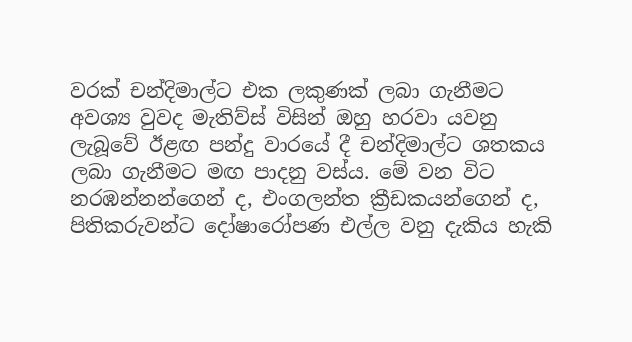වරක් චන්දිමාල්ට එක ලකුණක් ලබා ගැනීමට අවශ්‍ය වුවද මැතිව්ස් විසින් ඔහු හරවා යවනු ලැබූවේ ඊළඟ පන්දු වාරයේ දී චන්දිමාල්ට ශතකය ලබා ගැනීමට මඟ පාදනු වස්ය. මේ වන විට නරඹන්නන්ගෙන් ද, එංගලන්ත ක්‍රීඩකයන්ගෙන් ද, පිතිකරුවන්ට දෝෂාරෝපණ එල්ල වනු දැකිය හැකි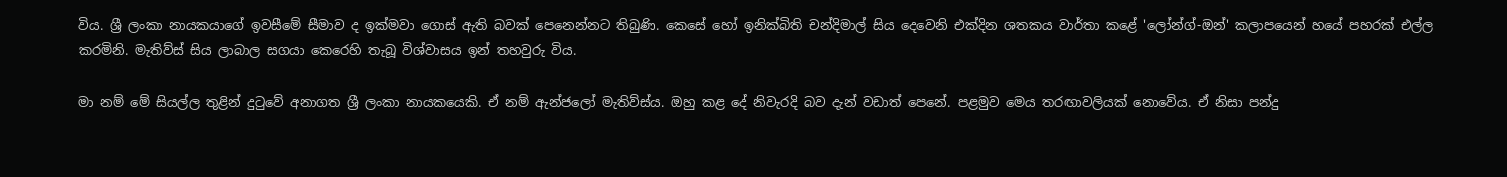විය. ශ්‍රී ලංකා නායකයාගේ ඉවසීමේ සීමාව ද ඉක්මවා ගොස් ඇති බවක් පෙනෙන්නට තිබුණි. කෙසේ හෝ ඉනික්බිති චන්දිමාල් සිය දෙවෙනි එක්දින ශතකය වාර්තා කළේ 'ලෝන්ග්-ඔන්' කලාපයෙන් හයේ පහරක් එල්ල කරමිනි. මැතිව්ස් සිය ලාබාල සගයා කෙරෙහි තැබූ විශ්වාසය ඉන් තහවුරු විය.

මා නම් මේ සියල්ල තුළින් දුටුවේ අනාගත ශ්‍රී ලංකා නායකයෙකි. ඒ නම් ඇන්ජලෝ මැතිව්ස්ය. ඔහු කළ දේ නිවැරදි බව දැන් වඩාත් පෙනේ. පළමුව මෙය තරඟාවලියක් නොවේය. ඒ නිසා පන්දු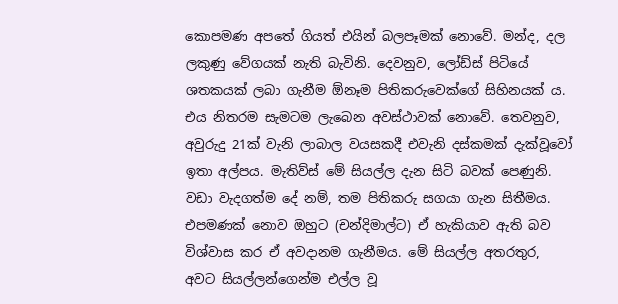කොපමණ අපතේ ගියත් එයින් බලපෑමක් නොවේ. මන්ද, දල ලකුණු වේගයක් නැති බැවිනි. දෙවනුව, ලෝඩ්ස් පිටියේ ශතකයක් ලබා ගැනීම ඕනෑම පිතිකරුවෙක්ගේ සිහිනයක් ය. එය නිතරම සැමටම ලැබෙන අවස්ථාවක් නොවේ. තෙවනුව, අවුරුදු 21ක් වැනි ලාබාල වයසකදී එවැනි දස්කමක් දැක්වූවෝ ඉතා අල්පය. මැතිව්ස් මේ සියල්ල දැන සිටි බවක් පෙණුනි. වඩා වැදගත්ම දේ නම්, තම පිතිකරු සගයා ගැන සිතීමය. එපමණක් නොව ඔහුට (චන්දිමාල්ට) ඒ හැකියාව ඇති බව විශ්වාස කර ඒ අවදානම ගැනීමය. මේ සියල්ල අතරතුර, අවට සියල්ලන්ගෙන්ම එල්ල වූ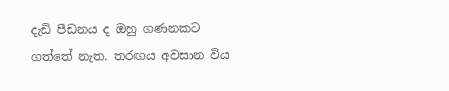දැඩි පීඩනය ද ඔහු ගණනකට ගත්තේ නැත. තරඟය අවසාන විය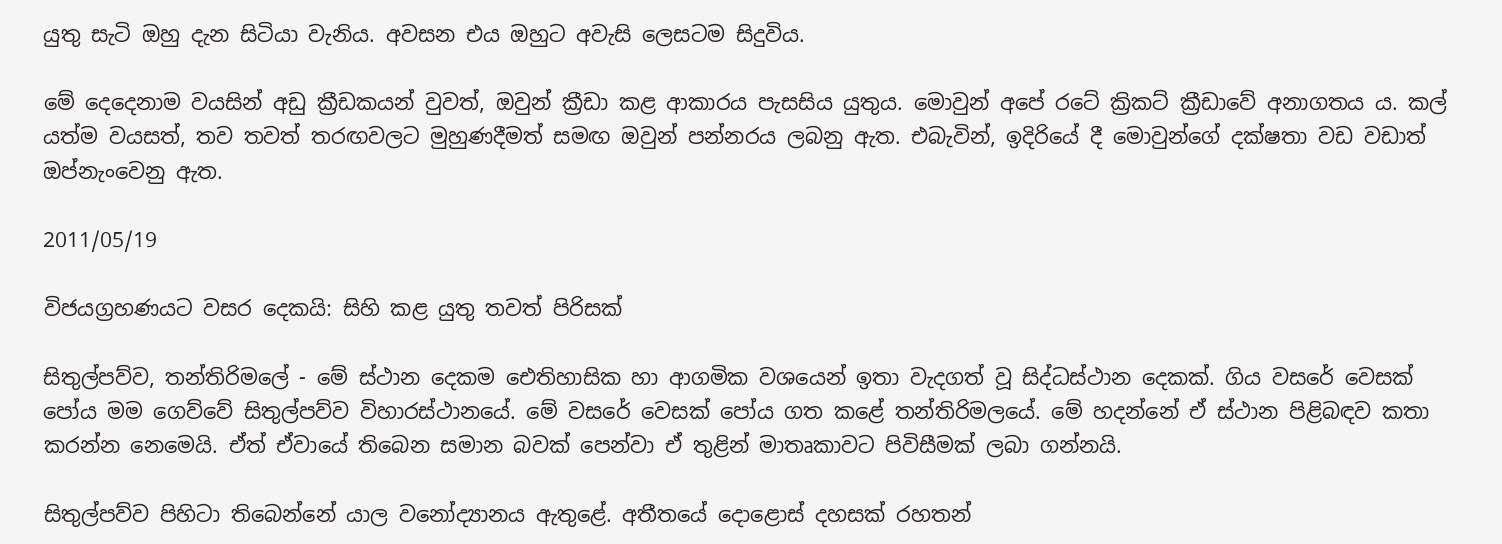යුතු සැටි ඔහු දැන සිටියා වැනිය. අවසන එය ඔහුට අවැසි ලෙසටම සිදුවිය.

මේ දෙදෙනාම වයසින් අඩු ක්‍රීඩකයන් වුවත්, ඔවුන් ක්‍රීඩා කළ ආකාරය පැසසිය යුතුය. මොවුන් අපේ රටේ ක්‍රිකට් ක්‍රීඩාවේ අනාගතය ය. කල් යත්ම වයසත්, තව තවත් තරඟවලට මුහුණදීමත් සමඟ ඔවුන් පන්නරය ලබනු ඇත. එබැවින්, ඉදිරියේ දී මොවුන්ගේ දක්ෂතා වඩ වඩාත් ඔප්නැංවෙනු ඇත.

2011/05/19

විජයග්‍රහණයට වසර දෙකයි: සිහි කළ යුතු තවත් පිරිසක්

සිතුල්පව්ව, තන්තිරිමලේ - මේ ස්ථාන දෙකම ඓතිහාසික හා ආගමික වශයෙන් ඉතා වැදගත් වූ සිද්ධස්ථාන දෙකක්. ගිය වසරේ වෙසක් පෝය මම ගෙව්වේ සිතුල්පව්ව විහාරස්ථානයේ. මේ වසරේ වෙසක් පෝය ගත කළේ තන්තිරිමලයේ. මේ හදන්නේ ඒ ස්ථාන පිළිබඳව කතා කරන්න නෙමෙයි. ඒත් ඒවායේ තිබෙන සමාන බවක් පෙන්වා ඒ තුළින් මාතෘකාවට පිවිසීමක් ලබා ගන්නයි.

සිතුල්පව්ව පිහිටා තිබෙන්නේ යාල වනෝද්‍යානය ඇතුළේ. අතීතයේ දොළොස් දහසක් රහතන්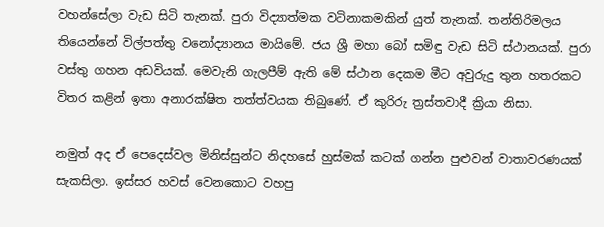වහන්සේලා වැඩ සිටි තැනක්. පුරා විද්‍යාත්මක වටිනාකමකින් යුත් තැනක්. තන්තිරිමලය තියෙන්නේ විල්පත්තු වනෝද්‍යානය මායිමේ. ජය ශ්‍රී මහා බෝ සමිඳු වැඩ සිටි ස්ථානයක්. පුරා වස්තු ගහන අඩවියක්. මෙවැනි ගැලපීම් ඇති මේ ස්ථාන දෙකම මීට අවුරුදු තුන හතරකට විතර කළින් ඉතා අනාරක්ෂිත තත්ත්වයක තිබුණේ. ඒ කුරිරු ත්‍රස්තවාදී ක්‍රියා නිසා.

නමුත් අද ඒ පෙදෙස්වල මිනිස්සුන්ට නිදහසේ හුස්මක් කටක් ගන්න පුළුවන් වාතාවරණයක් සැකසිලා. ඉස්සර හවස් වෙනකොට වහපු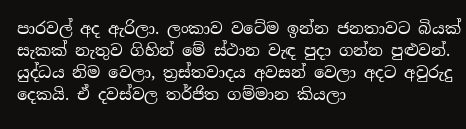පාරවල් අද ඇරිලා. ලංකාව වටේම ඉන්න ජනතාවට බියක් සැකක් නැතුව ගිහින් මේ ස්ථාන වැඳ පුදා ගන්න පුළුවන්. යුද්ධය නිම වෙලා, ත්‍රස්තවාදය අවසන් වෙලා අදට අවුරුදු දෙකයි. ඒ දවස්වල තර්ජිත ගම්මාන කියලා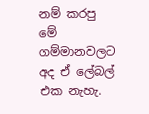නම් කරපු මේ ගම්මානවලට අද ඒ ලේබල් එක නැහැ.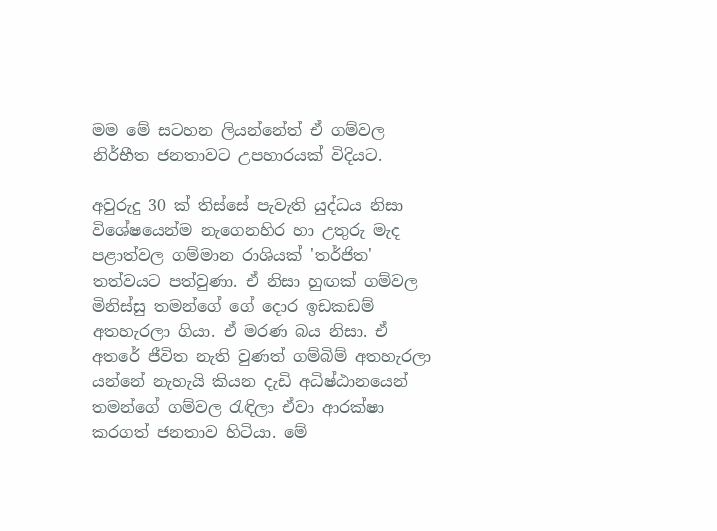මම මේ සටහන ලියන්නේත් ඒ ගම්වල නිර්භීත ජනතාවට උපහාරයක් විදියට.

අවුරුදු 30 ක් තිස්සේ පැවැති යුද්ධය නිසා විශේෂයෙන්ම නැගෙනහිර හා උතුරු මැද පළාත්වල ගම්මාන රාශියක් 'තර්ජිත' තත්වයට පත්වුණා. ඒ නිසා හුඟක් ගම්වල මිනිස්සු තමන්ගේ ගේ දොර ඉඩකඩම් අතහැරලා ගියා. ඒ මරණ බය නිසා. ඒ අතරේ ජීවිත නැති වුණත් ගම්බිම් අතහැරලා යන්නේ නැහැයි කියන දැඩි අධිෂ්ඨානයෙන් තමන්ගේ ගම්වල රැඳිලා ඒවා ආරක්ෂා කරගත් ජනතාව හිටියා. මේ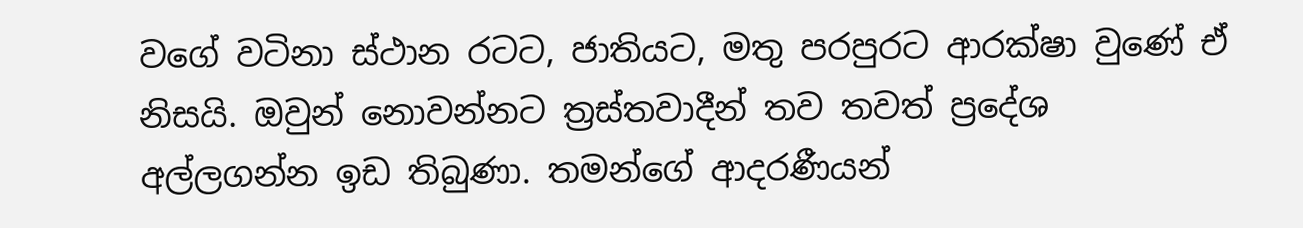වගේ වටිනා ස්ථාන රටට, ජාතියට, මතු පරපුරට ආරක්ෂා වුණේ ඒ නිසයි. ඔවුන් නොවන්නට ත්‍රස්තවාදීන් තව තවත් ප්‍රදේශ අල්ලගන්න ඉඩ තිබුණා. තමන්ගේ ආදරණීයන්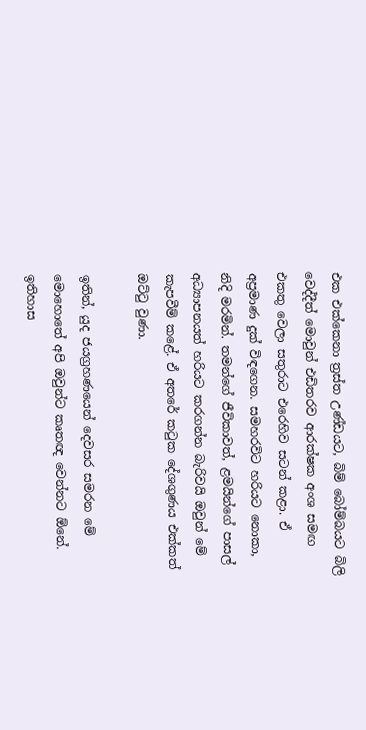එක එක්කෙනා ත්‍රස්ත උණ්ඩයට, බිම් බෝම්බයට බිලි වෙද්දීත් මොවුන් එඩිතරව ආරක්ෂක අංශ සමඟ එකතු වෙලා සතුරාට එරෙහිව සටන් කළා. ඒ අප්‍රමාණ දුක් විඳගෙන. සමහරවිට හරියට නොකා, නිදි මරමින්. තමන්ගේ ජීවිකාවත්, ළමයින්ගේ පාසල් අධ්‍යාපනයත් හරියට කරගන්න බැරිවයි ඔවුන් මේ කැපවීම් කළේ. ඒ අතරේ කටුක දේශගුණය එක්කත් ඔට්ටු වුණා.

ඉතින්, යුද ජයග්‍රහණයෙන් දෙවසර සමරන මේ මොහොතේ අපි ඔවුන්ට කෘතඥ වෙන්නට ඕනේ. ඉතිහාස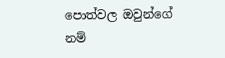පොත්වල ඔවුන්ගේ නම්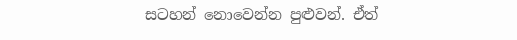සටහන් නොවෙන්න පුළුවන්. ඒත්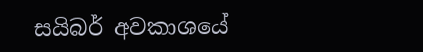සයිබර් අවකාශයේ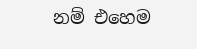නම් එහෙම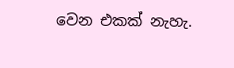වෙන එකක් නැහැ.